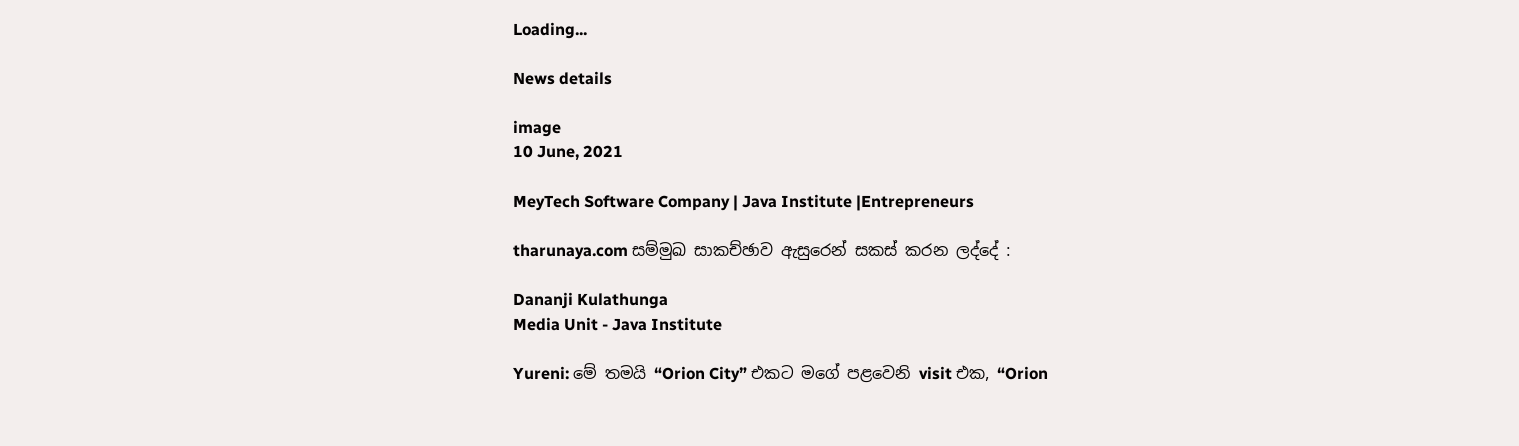Loading...

News details

image
10 June, 2021

MeyTech Software Company | Java Institute |Entrepreneurs

tharunaya.com සම්මුඛ සාකච්ඡාව ඇසුරෙන් සකස් කරන ලද්දේ :

Dananji Kulathunga
Media Unit - Java Institute

Yureni: මේ තමයි “Orion City” එකට මගේ පළවෙනි visit එක, “Orion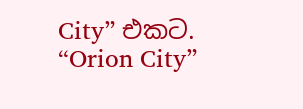City” එකට. “Orion City”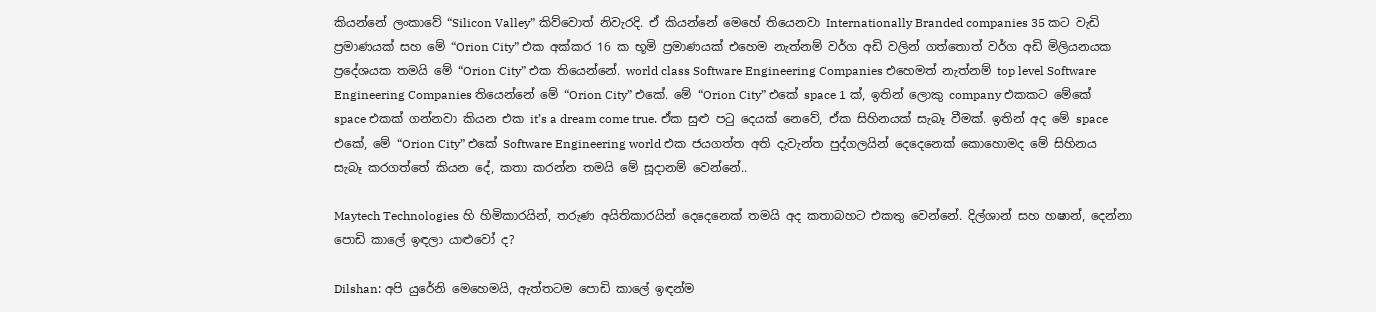කියන්නේ ලංකාවේ “Silicon Valley” කිව්වොත් නිවැරදි. ඒ කියන්නේ මෙහේ තියෙනවා Internationally Branded companies 35 කට වැඩි ප්‍රමාණයක් සහ මේ “Orion City” එක අක්කර 16 ක භූමි ප්‍රමාණයක් එහෙම නැත්නම් වර්ග අඩි වලින් ගත්තොත් වර්ග අඩි මිලියනයක ප්‍රදේශයක තමයි මේ “Orion City” එක තියෙන්නේ. world class Software Engineering Companies එහෙමත් නැත්නම් top level Software Engineering Companies තියෙන්නේ මේ “Orion City” එකේ. මේ “Orion City” එකේ space 1 ක්, ඉතින් ලොකු company එකකට මේකේ space එකක් ගන්නවා කියන එක it’s a dream come true. ඒක සුළු පටු දෙයක් නෙවේ, ඒක සිහිනයක් සැබෑ වීමක්. ඉතින් අද මේ space එකේ, මේ “Orion City” එකේ Software Engineering world එක ජයගත්ත අති දැවැන්ත පුද්ගලයින් දෙදෙනෙක් කොහොමද මේ සිහිනය සැබෑ කරගත්තේ කියන දේ, කතා කරන්න තමයි මේ සූදානම් වෙන්නේ..

Maytech Technologies හි හිමිකාරයින්, තරුණ අයිතිකාරයින් දෙදෙනෙක් තමයි අද කතාබහට එකතු වෙන්නේ. දිල්ශාන් සහ හෂාන්, දෙන්නා පොඩි කාලේ ඉඳලා යාළුවෝ ද?

Dilshan: අපි යුරේනි මෙහෙමයි, ඇත්තටම පොඩි කාලේ ඉඳන්ම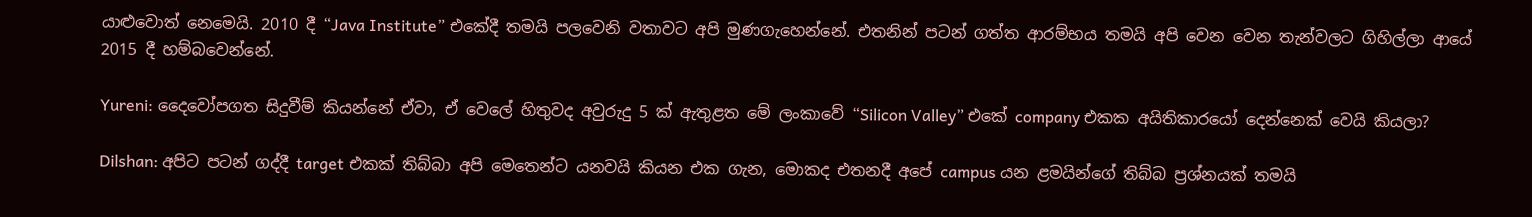යාළුවොත් නෙමෙයි. 2010 දී “Java Institute” එකේදී තමයි පලවෙනි වතාවට අපි මුණගැහෙන්නේ. එතනින් පටන් ගත්ත ආරම්භය තමයි අපි වෙන වෙන තැන්වලට ගිහිල්ලා ආයේ 2015 දී හම්බවෙන්නේ.

Yureni: දෛවෝපගත සිදුවීම් කියන්නේ ඒවා, ඒ වෙලේ හිතුවද අවුරුදු 5 ක් ඇතුළත මේ ලංකාවේ “Silicon Valley” එකේ company එකක අයිතිකාරයෝ දෙන්නෙක් වෙයි කියලා?

Dilshan: අපිට පටන් ගද්දී target එකක් තිබ්බා අපි මෙතෙන්ට යනවයි කියන එක ගැන, මොකද එතනදී අපේ campus යන ළමයින්ගේ තිබ්බ ප්‍රශ්නයක් තමයි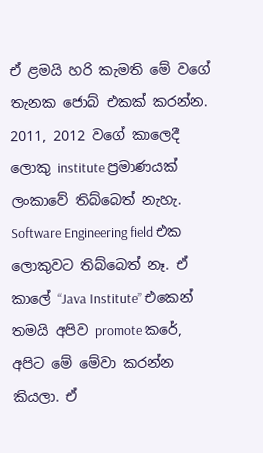ඒ ළමයි හරි කැමති මේ වගේ තැනක ජොබ් එකක් කරන්න. 2011, 2012 වගේ කාලෙදී ලොකු institute ප්‍රමාණයක් ලංකාවේ තිබ්බෙත් නැහැ. Software Engineering field එක ලොකුවට තිබ්බෙත් නෑ. ඒ කාලේ “Java Institute” එකෙන් තමයි අපිව promote කරේ, අපිට මේ මේවා කරන්න කියලා. ඒ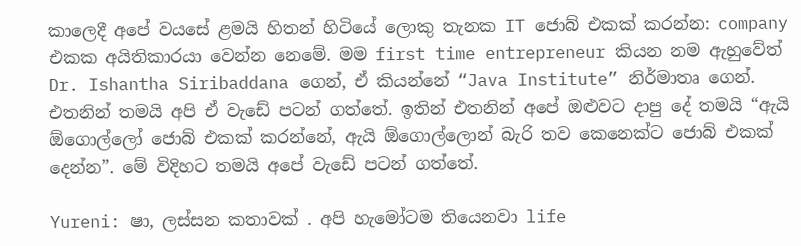කාලෙදී අපේ වයසේ ළමයි හිතන් හිටියේ ලොකු තැනක IT ජොබ් එකක් කරන්න: company එකක අයිතිකාරයා වෙන්න නෙමේ. මම first time entrepreneur කියන නම ඇහුවේත් Dr. Ishantha Siribaddana ගෙන්, ඒ කියන්නේ “Java Institute” නිර්මාතෘ ගෙන්. එතනින් තමයි අපි ඒ වැඩේ පටන් ගත්තේ. ඉතින් එතනින් අපේ ඔළුවට දාපු දේ තමයි “ඇයි ඕගොල්ලෝ ජොබ් එකක් කරන්නේ, ඇයි ඕගොල්ලොන් බැරි තව කෙනෙක්ට ජොබ් එකක් දෙන්න”. මේ විදිහට තමයි අපේ වැඩේ පටන් ගත්තේ.

Yureni: ෂා, ලස්සන කතාවක් . අපි හැමෝටම තියෙනවා life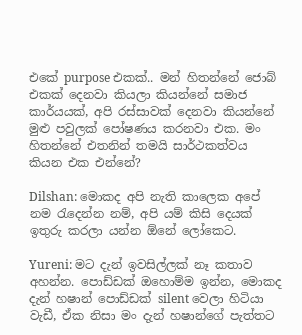එකේ purpose එකක්.. මන් හිතන්නේ ජොබ් එකක් දෙනවා කියලා කියන්නේ සමාජ කාර්යයක්, අපි රස්සාවක් දෙනවා කියන්නේ මුළු පවුලක් පෝෂණය කරනවා එක. මං හිතන්නේ එතනින් තමයි සාර්ථකත්වය කියන එක එන්නේ?

Dilshan: මොකද අපි නැති කාලෙක අපේ නම රැදෙන්න නම්, අපි යම් කිසි දෙයක් ඉතුරු කරලා යන්න ඕනේ ලෝකෙට.

Yureni: මට දැන් ඉවසිල්ලක් නෑ කතාව අහන්න. පොඩ්ඩක් ඔහොම්ම ඉන්න, මොකද දැන් හෂාන් පොඩ්ඩක් silent වෙලා හිටියා වැඩී, ඒක නිසා මං දැන් හෂාන්ගේ පැත්තට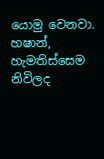යොමු වෙනවා. හෂාන්, හැමතිස්සෙම නිවිලද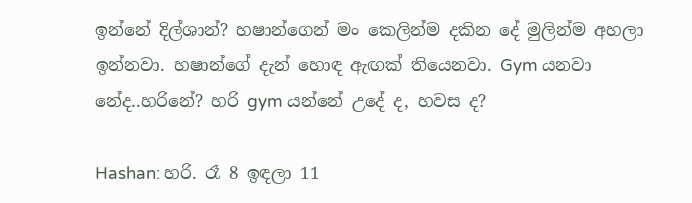ඉන්නේ දිල්ශාන්? හෂාන්ගෙන් මං කෙලින්ම දකින දේ මුලින්ම අහලා ඉන්නවා. හෂාන්ගේ දැන් හොඳ ඇඟක් තියෙනවා. Gym යනවා නේද..හරිනේ? හරි gym යන්නේ උදේ ද, හවස ද?

Hashan: හරි. රෑ 8 ඉඳලා 11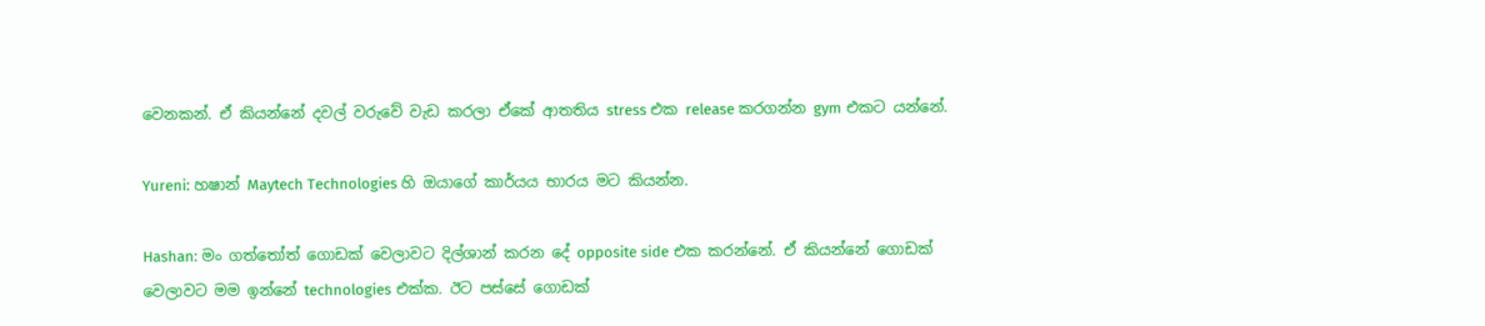වෙනකන්. ඒ කියන්නේ දවල් වරුවේ වැඩ කරලා ඒකේ ආතතිය stress එක release කරගන්න gym එකට යන්නේ.

Yureni: හෂාන් Maytech Technologies හි ඔයාගේ කාර්යය භාරය මට කියන්න.

Hashan: මං ගත්තෝත් ගොඩක් වෙලාවට දිල්ශාන් කරන දේ opposite side එක කරන්නේ. ඒ කියන්නේ ගොඩක් වෙලාවට මම ඉන්නේ technologies එක්ක. ඊට පස්සේ ගොඩක්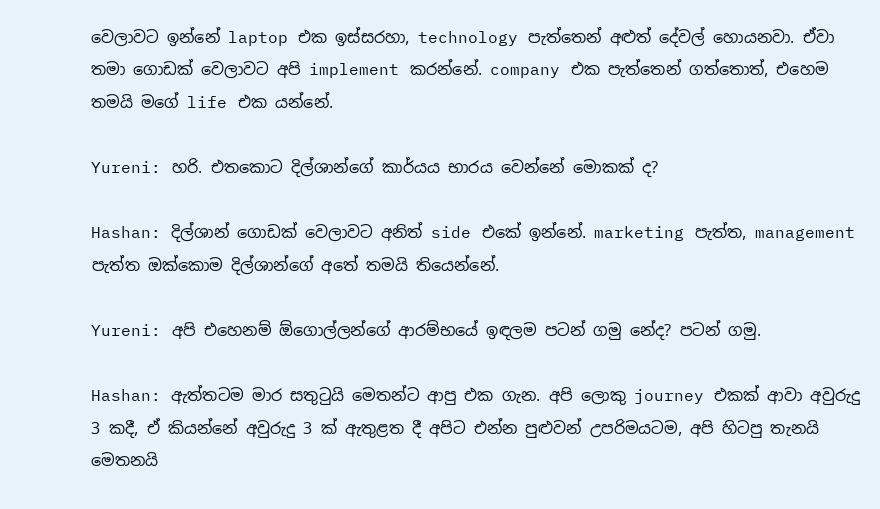වෙලාවට ඉන්නේ laptop එක ඉස්සරහා, technology පැත්තෙන් අළුත් දේවල් හොයනවා. ඒවා තමා ගොඩක් වෙලාවට අපි implement කරන්නේ. company එක පැත්තෙන් ගත්තොත්, එහෙම තමයි මගේ life එක යන්නේ.

Yureni: හරි. එතකොට දිල්ශාන්ගේ කාර්යය භාරය වෙන්නේ මොකක් ද?

Hashan: දිල්ශාන් ගොඩක් වෙලාවට අනිත් side එකේ ඉන්නේ. marketing පැත්ත, management පැත්ත ඔක්කොම දිල්ශාන්ගේ අතේ තමයි තියෙන්නේ.

Yureni: අපි එහෙනම් ඕගොල්ලන්ගේ ආරම්භයේ ඉඳලම පටන් ගමු නේද‍? පටන් ගමු.

Hashan: ඇත්තටම මාර සතුටුයි මෙතන්ට ආපු එක ගැන. අපි ලොකු journey එකක් ආවා අවුරුදු 3 කදී, ඒ කියන්නේ අවුරුදු 3 ක් ඇතුළත දී අපිට එන්න පුළුවන් උපරිමයටම, අපි හිටපු තැනයි මෙතනයි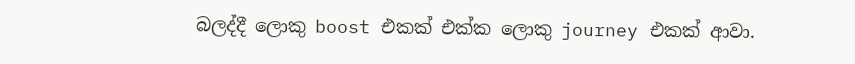බලද්දී ලොකු boost එකක් එක්ක ලොකු journey එකක් ආවා.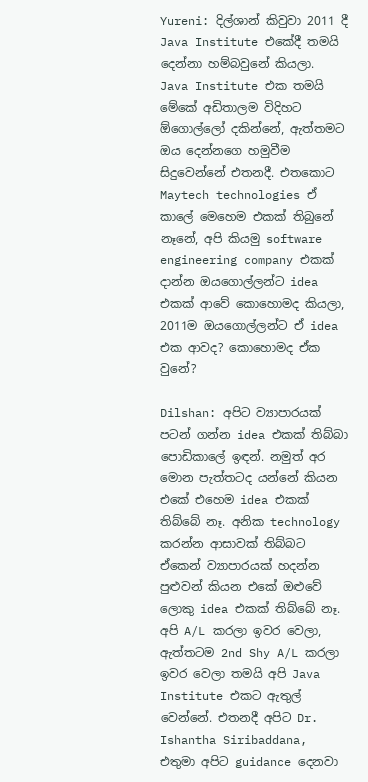Yureni: දිල්ශාන් කිවුවා 2011 දී Java Institute එකේදී තමයි දෙන්නා හම්බවුනේ කියලා. Java Institute එක තමයි මේකේ අඩිතාලම විදිහට ඕගොල්ලෝ දකින්නේ, ඇත්තමට ඔය දෙන්නගෙ හමුවීම සිදුවෙන්නේ එතනදී. එතකොට Maytech technologies ඒ කාලේ මෙහෙම එකක් තිබුනේ නෑනේ, අපි කියමු software engineering company එකක් දාන්න ඔයගොල්ලන්ට idea එකක් ආවේ කොහොමද කියලා, 2011ම ඔයගොල්ලන්ට ඒ idea එක ආවද? කොහොමද ඒක වුනේ?

Dilshan: අපිට ව්‍යාපාරයක් පටන් ගන්න idea එකක් තිබ්බා පොඩිකාලේ ඉඳන්. නමුත් අර මොන පැත්තටද යන්නේ කියන එකේ එහෙම idea එකක් තිබ්බේ නෑ. අනික technology කරන්න ආසාවක් තිබ්බට ඒකෙන් ව්‍යාපාරයක් හදන්න පුළුවන් කියන එකේ ඔළුවේ ලොකු idea එකක් තිබ්බේ නෑ. අපි A/L කරලා ඉවර වෙලා, ඇත්තටම 2nd Shy A/L කරලා ඉවර වෙලා තමයි අපි Java Institute එකට ඇතුල් වෙන්නේ. එතනදී අපිට Dr. Ishantha Siribaddana, එතුමා අපිට guidance දෙනවා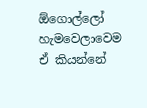ඕගොල්ලෝ හැමවෙලාවෙම ඒ කියන්නේ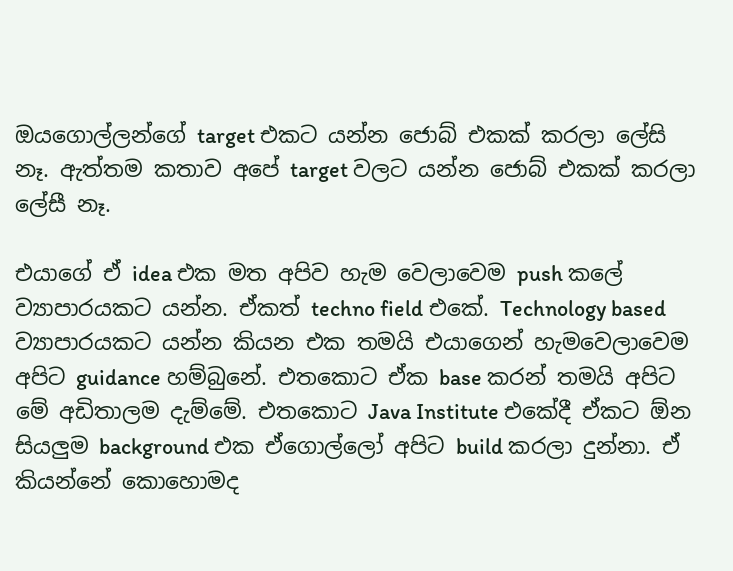ඔයගොල්ලන්ගේ target එකට යන්න ජොබ් එකක් කරලා ලේසි නෑ. ඇත්තම කතාව අපේ target වලට යන්න ජොබ් එකක් කරලා ලේසී නෑ.

එයාගේ ඒ idea එක මත අපිව හැම වෙලාවෙම push කලේ ව්‍යාපාරයකට යන්න. ඒකත් techno field එකේ. Technology based ව්‍යාපාරයකට යන්න කියන එක තමයි එයාගෙන් හැමවෙලාවෙම අපිට guidance හම්බුනේ. එතකොට ඒක base කරන් තමයි අපිට මේ අඩිතාලම දැම්මේ. එතකොට Java Institute එකේදී ඒකට ඕන සියලුම background එක ඒගොල්ලෝ අපිට build කරලා දුන්නා. ඒ කියන්නේ කොහොමද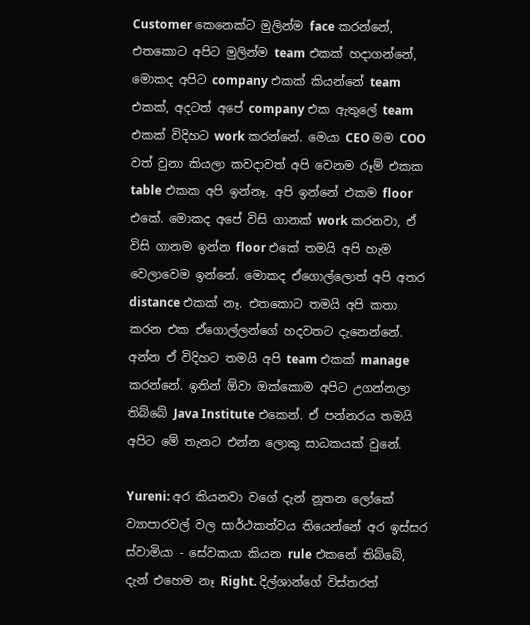Customer කෙනෙක්ට මුලින්ම face කරන්නේ, එතකොට අපිට මුලින්ම team එකක් හදාගන්නේ, මොකද අපිට company එකක් කියන්නේ team එකක්, අදටත් අපේ company එක ඇතුලේ team එකක් විදිහට work කරන්නේ. මෙයා CEO මම COO වත් වුනා කියලා කවදාවත් අපි වෙනම රූම් එකක table එකක අපි ඉන්නෑ. අපි ඉන්නේ එකම floor එකේ. මොකද අපේ විසි ගානක් work කරනවා, ඒ විසි ගානම ඉන්න floor එකේ තමයි අපි හැම වෙලාවෙම ඉන්නේ. මොකද ඒගොල්ලොත් අපි අතර distance එකක් නෑ. එතකොට තමයි අපි කතා කරන එක ඒගොල්ලන්ගේ හදවතට දැනෙන්නේ. අන්න ඒ විදිහට තමයි අපි team එකක් manage කරන්නේ. ඉතින් ඕවා ඔක්කොම අපිට උගන්නලා තිබ්බේ Java Institute එකෙන්. ඒ පන්නරය තමයි අපිට මේ තැනට එන්න ලොකු සාධකයක් වුනේ.

Yureni: අර කියනවා වගේ දැන් නූතන ලෝකේ ව්‍යාපාරවල් වල සාර්ථකත්වය තියෙන්නේ අර ඉස්සර ස්වාමියා - සේවකයා කියන rule එකනේ තිබ්බේ, දැන් එහෙම නෑ Right. දිල්ශාන්ගේ විස්තරත්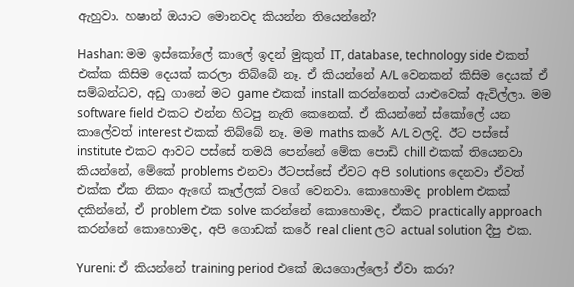ඇහුවා. හෂාන් ඔයාට මොනවද කියන්න තියෙන්නේ?

Hashan: මම ඉස්කෝලේ කාලේ ඉදන් මුකුත් IT, database, technology side එකත් එක්ක කිසිම දෙයක් කරලා තිබ්බේ නෑ. ඒ කියන්නේ A/L වෙනකන් කිසිම දෙයක් ඒ සම්බන්ධව, අඩු ගානේ මට game එකක් install කරන්නෙත් යාළුවෙක් ඇවිල්ලා. මම software field එකට එන්න හිටපු නැති කෙනෙක්. ඒ කියන්නේ ස්කෝලේ යන කාලේවත් interest එකක් තිබ්බේ නෑ. මම maths කරේ A/L වලදි. ඊට පස්සේ institute එකට ආවට පස්සේ තමයි පෙන්නේ මේක පොඩි chill එකක් තියෙනවා කියන්නේ, මේකේ problems එනවා ඊටපස්සේ ඒවට අපි solutions දෙනවා ඒවත් එක්ක ඒක නිකං ඇඟේ කෑල්ලක් වගේ වෙනවා. කොහොමද problem එකක් දකින්නේ, ඒ problem එක solve කරන්නේ කොහොමද, ඒකට practically approach කරන්නේ කොහොමද, අපි ගොඩක් කරේ real client ලට actual solution දීපු එක.

Yureni: ඒ කියන්නේ training period එකේ ඔයගොල්ලෝ ඒවා කරා?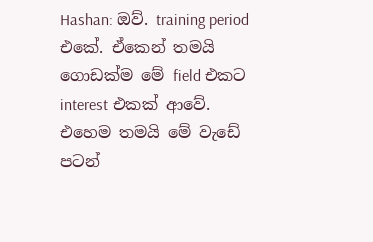Hashan: ඔව්. training period එකේ. ඒකෙන් තමයි ගොඩක්ම මේ field එකට interest එකක් ආවේ. එහෙම තමයි මේ වැඩේ පටන්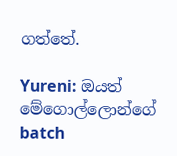ගත්තේ.

Yureni: ඔයත් මේගොල්ලොන්ගේ batch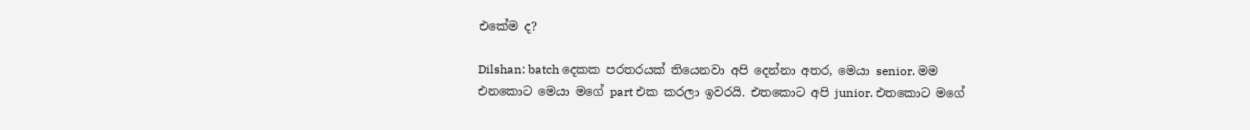එකේම ද?

Dilshan: batch දෙකක පරතරයක් තියෙනවා අපි දෙන්නා අතර, මෙයා senior. මම එනකොට මෙයා මගේ part එක කරලා ඉවරයි. එතකොට අපි junior. එතකොට මගේ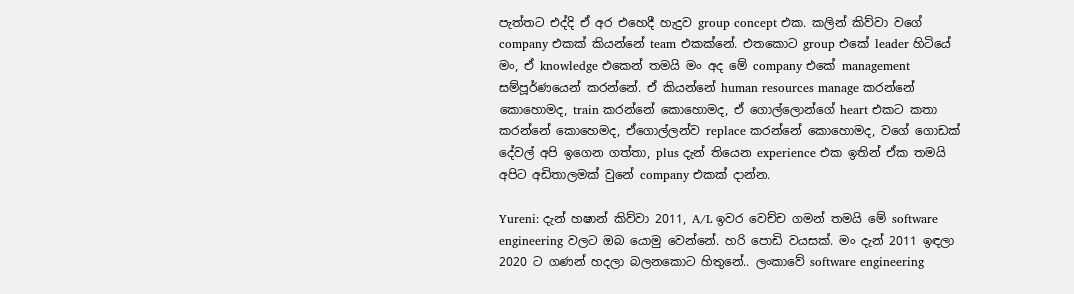පැත්තට එද්දි ඒ අර එහෙදී හැදුව group concept එක. කලින් කිව්වා වගේ company එකක් කියන්නේ team එකක්නේ. එතකොට group එකේ leader හිටියේ මං, ඒ knowledge එකෙන් තමයි මං අද මේ company එකේ management සම්පූර්ණයෙන් කරන්නේ. ඒ කියන්නේ human resources manage කරන්නේ කොහොමද, train කරන්නේ කොහොමද, ඒ ගොල්ලොන්ගේ heart එකට කතා කරන්නේ කොහෙමද, ඒගොල්ලන්ව replace කරන්නේ කොහොමද, වගේ ගොඩක් දේවල් අපි ඉගෙන ගත්තා, plus දැන් තියෙන experience එක ඉතින් ඒක තමයි අපිට අඩිතාලමක් වුනේ company එකක් දාන්න.

Yureni: දැන් හෂාන් කිව්වා 2011, A/L ඉවර වෙච්ච ගමන් තමයි මේ software engineering වලට ඔබ යොමු වෙන්නේ. හරි පොඩි වයසක්. මං දැන් 2011 ඉඳලා 2020 ට ගණන් හදලා බලනකොට හිතුනේ.. ලංකාවේ software engineering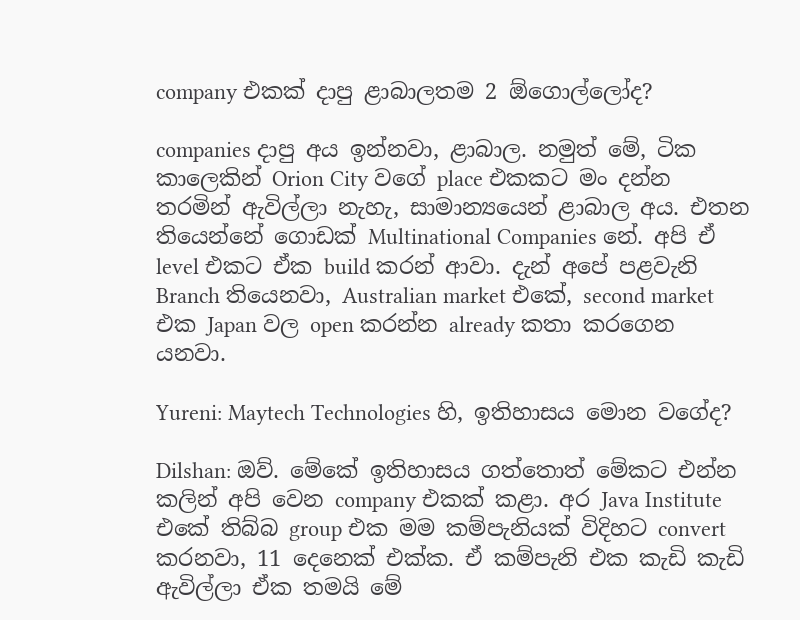company එකක් දාපු ළාබාලතම 2 ඕගොල්ලෝද?

companies දාපු අය ඉන්නවා, ළාබාල. නමුත් මේ, ටික කාලෙකින් Orion City වගේ place එකකට මං දන්න තරමින් ඇවිල්ලා නැහැ, සාමාන්‍යයෙන් ළාබාල අය. එතන තියෙන්නේ ගොඩක් Multinational Companies නේ. අපි ඒ level එකට ඒක build කරන් ආවා. දැන් අපේ පළවැනි Branch තියෙනවා, Australian market එකේ, second market එක Japan වල open කරන්න already කතා කරගෙන යනවා.

Yureni: Maytech Technologies හි, ඉතිහාසය මොන වගේද?

Dilshan: ඔව්. මේකේ ඉතිහාසය ගත්තොත් මේකට එන්න කලින් අපි වෙන company එකක් කළා. අර Java Institute එකේ තිබ්බ group එක මම කම්පැනියක් විදිහට convert කරනවා, 11 දෙනෙක් එක්ක. ඒ කම්පැනි එක කැඩි කැඩි ඇවිල්ලා ඒක තමයි මේ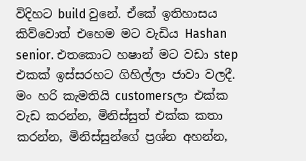විදිහට build වුනේ. ඒකේ ඉතිහාසය කිව්වොත් එහෙම මට වැඩිය Hashan senior. එතකොට හෂාන් මට වඩා step එකක් ඉස්සරහට ගිහිල්ලා ජාවා වලදී. මං හරි කැමතියි customersලා එක්ක වැඩ කරන්න, මිනිස්සුත් එක්ක කතා කරන්න, මිනිස්සුන්ගේ ප්‍රශ්න අහන්න,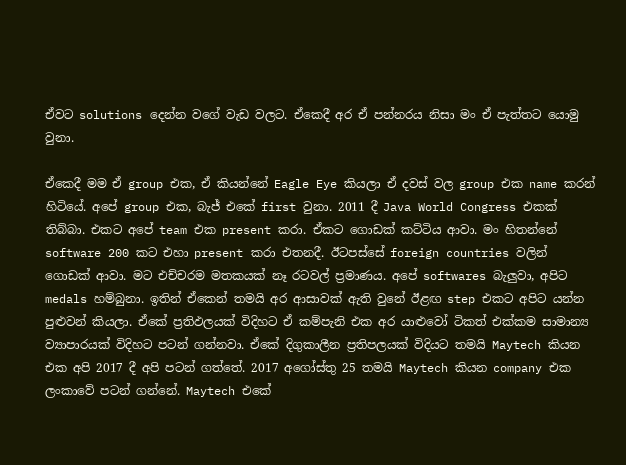ඒවට solutions දෙන්න වගේ වැඩ වලට. ඒකෙදී අර ඒ පන්නරය නිසා මං ඒ පැත්තට යොමු වුනා.

ඒකෙදී මම ඒ group එක, ඒ කියන්නේ Eagle Eye කියලා ඒ දවස් වල group එක name කරන් හිටියේ. අපේ group එක, බැජ් එකේ first වුනා. 2011 දී Java World Congress එකක් තිබ්බා. එකට අපේ team එක present කරා. ඒකට ගොඩක් කට්ටිය ආවා. මං හිතන්නේ software 200 කට එහා present කරා එතනදී. ඊටපස්සේ foreign countries වලින් ගොඩක් ආවා. මට එච්චරම මතකයක් නෑ රටවල් ප්‍රමාණය. අපේ softwares බැලුවා, අපිට medals හම්බුනා. ඉතින් ඒකෙන් තමයි අර ආසාවක් ඇති වුනේ ඊළඟ step එකට අපිට යන්න පුළුවන් කියලා. ඒකේ ප්‍රතිඵලයක් විදිහට ඒ කම්පැනි එක අර යාළුවෝ ටිකත් එක්කම සාමාන්‍ය ව්‍යාපාරයක් විදිහට පටන් ගන්නවා. ඒකේ දිගුකාලීන ප්‍රතිපලයක් විදියට තමයි Maytech කියන එක අපි 2017 දී අපි පටන් ගත්තේ. 2017 අගෝස්තු 25 තමයි Maytech කියන company එක ලංකාවේ පටන් ගන්නේ. Maytech එකේ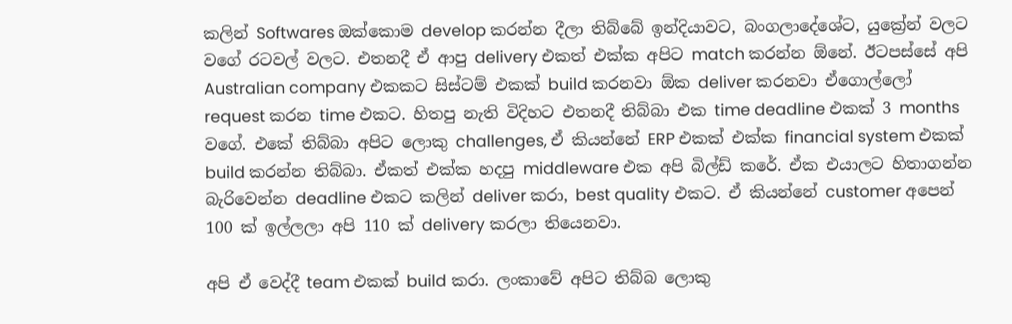කලින් Softwares ඔක්කොම develop කරන්න දීලා තිබ්බේ ඉන්දියාවට, බංගලාදේශේට, යුක්‍රේන් වලට වගේ රටවල් වලට. එතනදී ඒ ආපු delivery එකත් එක්ක අපිට match කරන්න ඕනේ. ඊටපස්සේ අපි Australian company එකකට සිස්ටම් එකක් build කරනවා ඕක deliver කරනවා ඒගොල්ලෝ request කරන time එකට. හිතපු නැති විදිහට එතනදී තිබ්බා එක time deadline එකක් 3 months ව‌ගේ. එකේ තිබ්බා අපිට ලොකු challenges, ඒ කියන්නේ ERP එකක් එක්ක financial system එකක් build කරන්න තිබ්බා. ඒකත් එක්ක හදපු middleware එක අපි බිල්ඩ් කරේ. ඒක එයාලට හිතාගන්න බැරිවෙන්න deadline එකට කලින් deliver කරා, best quality එකට. ඒ කියන්නේ customer අපෙන් 100 ක් ඉල්ලලා අපි 110 ක් delivery කරලා තියෙනවා.

අපි ඒ වෙද්දී team එකක් build කරා. ලංකාවේ අපිට තිබ්බ ලොකු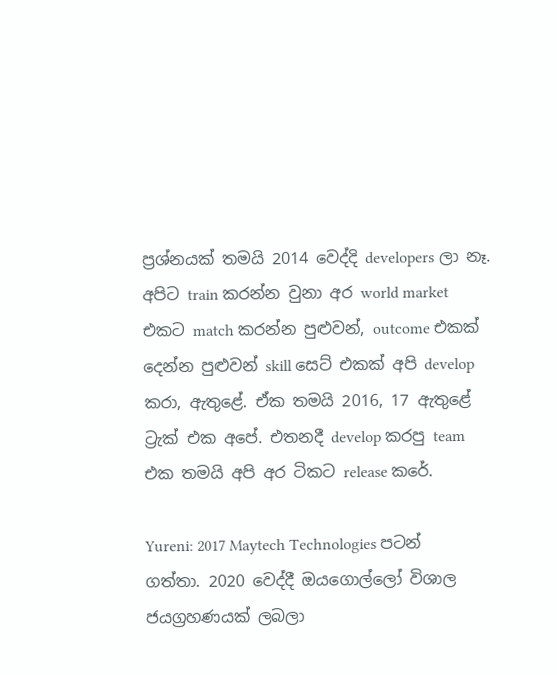ප්‍රශ්නයක් තමයි 2014 වෙද්දි developers ලා නෑ. අපිට train කරන්න වුනා අර world market එකට match කරන්න පුළුවන්, outcome එකක් දෙන්න පුළුවන් skill සෙට් එකක් අපි develop කරා, ඇතුළේ. ඒක තමයි 2016, 17 ඇතුළේ ට්‍රැක් එක අපේ. එතනදී develop කරපු team එක තමයි අපි අර ටිකට release කරේ.

Yureni: 2017 Maytech Technologies පටන් ගත්තා. 2020 වෙද්දී ඔයගොල්ලෝ විශාල ජයග්‍රහණයක් ලබලා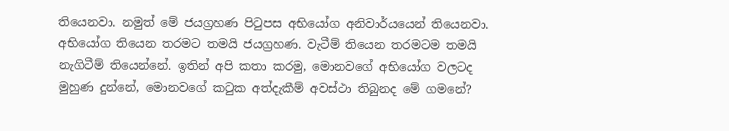තියෙනවා. නමුත් ‌මේ ජයග්‍රහණ පිටුපස අභියෝග අනිවාර්යයෙන් තියෙනවා. අභියෝග තියෙන තරමට තමයි ජයග්‍රහණ. වැටීම් තියෙන තරමටම තමයි නැගිටීම් තියෙන්නේ. ඉතින් අපි කතා කරමු, මොනවගේ අභියෝග වලටද මුහුණ දුන්නේ, මොනවගේ කටුක අත්දැකීම් අවස්ථා තිබුනද මේ ගමනේ?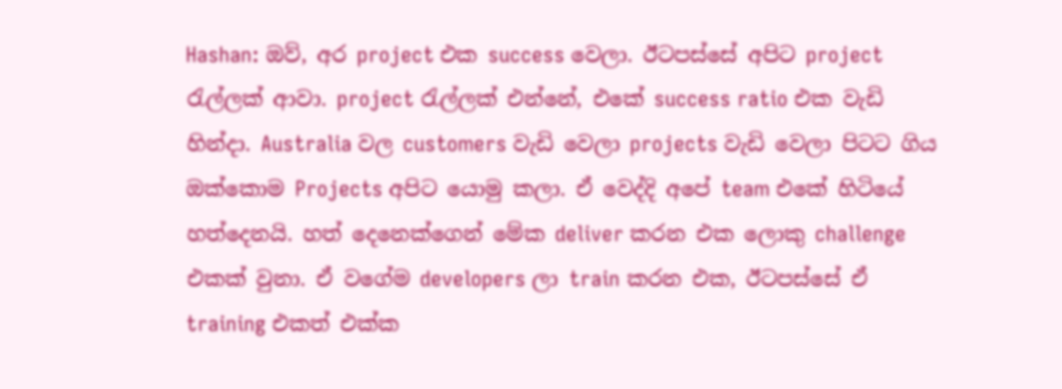Hashan: ඔව්, අර project එක success වෙලා. ඊටපස්සේ අපිට project රැල්ලක් ආවා. project රැල්ලක් එන්නේ, එකේ success ratio එක වැඩි හින්දා. Australia වල customers වැඩි වෙලා projects වැඩි වෙලා පිටට ගිය ඔක්කොම Projects අපිට යොමු කලා‍. ඒ වෙද්දි අපේ team එකේ හිටියේ හත්දෙනයි. හත් දෙනෙක්ගෙන් මේක deliver කරන එක ලොකු challenge එකක් වුනා. ඒ වගේම developers ලා train කරන එක, ඊටපස්සේ ඒ training එකත් එක්ක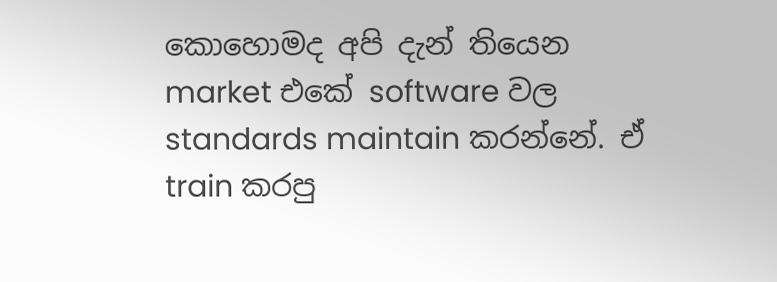කොහොමද අපි දැන් තියෙන market එකේ software වල standards maintain කරන්නේ. ඒ train කරපු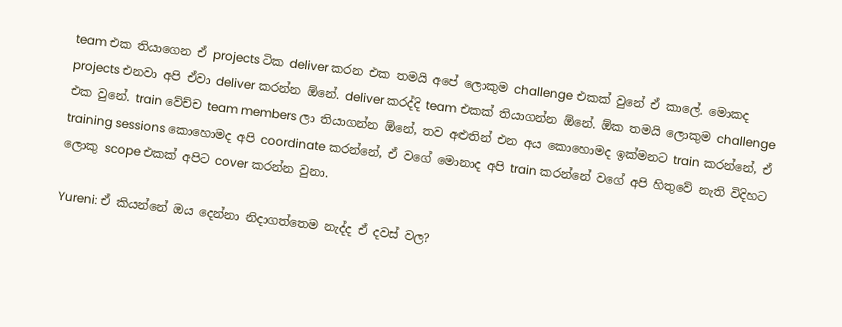team එක තියාගෙන ඒ projects ටික deliver කරන එක තමයි අපේ ලොකුම challenge එකක් වුනේ ඒ කාලේ. මොකද projects එනවා අපි ඒවා deliver කරන්න ඕනේ. deliver කරද්දි team එකක් තියාගන්න ඕනේ. ඕක තමයි ලොකුම challenge එක වුනේ. train වේච්ච team members ලා තියාගන්න ඕනේ, තව අළුතින් එන අය කොහොමද ඉක්මනට train කරන්නේ, ඒ training sessions කොහොමද අපි coordinate කරන්නේ, ඒ වගේ මොනාද අපි train කරන්නේ වගේ අපි හිතුවේ නැති විදිහට ලොකු scope එකක් අපිට cover කරන්න වුනා.

Yureni: ඒ කියන්නේ ඔය දෙන්නා නිදාගත්තෙම නැද්ද ඒ දවස් වල?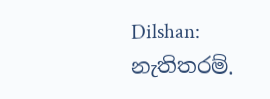Dilshan: නැතිතරම්.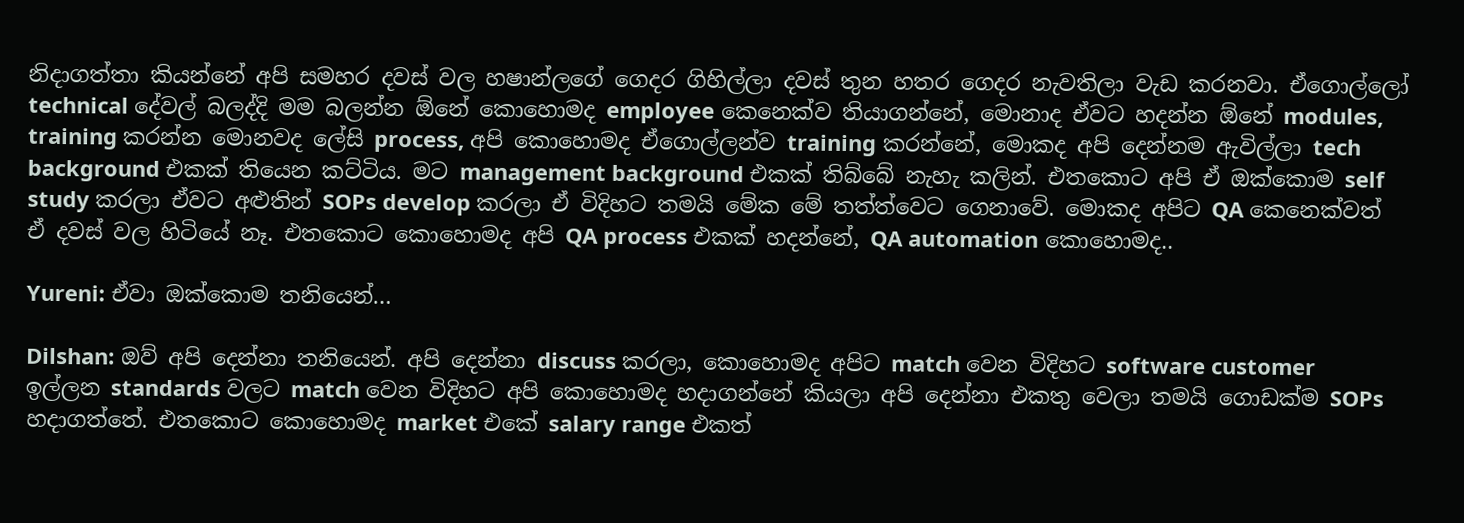නිදාගත්තා කියන්නේ අපි සමහර දවස් වල හෂාන්ලගේ ගෙදර ගිහිල්ලා දවස් තුන හතර ගෙදර නැවතිලා වැඩ කරනවා. ඒගොල්ලෝ technical දේවල් බලද්දි මම බලන්න ඕනේ කොහොමද employee කෙනෙක්ව තියාගන්නේ, මොනාද ඒවට හදන්න ඕනේ modules, training කරන්න මොනවද ලේසි process, අපි කොහොමද ඒගොල්ලන්ව training කරන්නේ, මොකද අපි දෙන්නම ඇවිල්ලා tech background එකක් තියෙන කට්ටිය. මට management background එකක් තිබ්බේ නැහැ කලින්. එතකොට අපි ඒ ඔක්කොම self study කරලා ඒවට අළුතින් SOPs develop කරලා ඒ විදිහට තමයි මේක මේ තත්ත්වෙට ගෙනාවේ. මොකද අපිට QA කෙනෙක්වත් ඒ දවස් වල හිටියේ නෑ. එතකොට කොහොමද අපි QA process එකක් හදන්නේ, QA automation කොහොමද..

Yureni: ඒවා ඔක්කොම තනියෙන්…

Dilshan: ඔව් අපි දෙන්නා තනියෙන්. අපි දෙන්නා discuss කරලා, කොහොමද අපිට match වෙන විදිහට software customer ඉල්ලන standards වලට match වෙන විදිහට අපි කොහොමද හදාගන්නේ කියලා අපි දෙන්නා එකතු වෙලා තමයි ගොඩක්ම SOPs හදාගත්තේ. එතකොට කොහොමද market එකේ salary range එකත්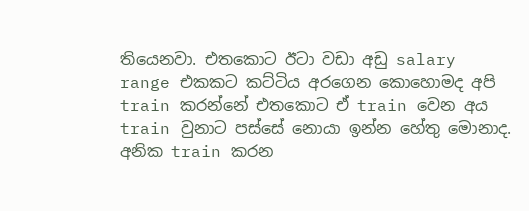තියෙනවා. එතකොට ඊටා වඩා අඩු salary range එකකට කට්ටිය අරගෙන කොහොමද අපි train කරන්නේ එතකොට ඒ train වෙන අය train වුනාට පස්සේ නොයා ඉන්න හේතු මොනාද. අනික train කරන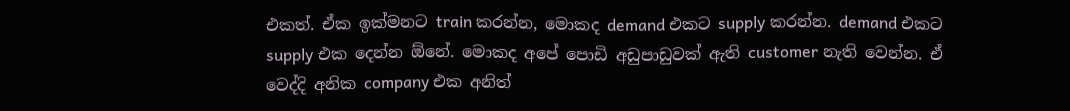එකත්. ඒක ඉක්මනට train කරන්න, මොකද demand එකට supply කරන්න. demand එකට supply එක දෙන්න ඕනේ. මොකද අපේ පොඩි අඩුපාඩුවක් ඇති customer නැති වෙන්න. ඒ වෙද්දි අනික company එක අනිත්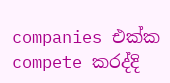companies එක්ක compete කරද්දි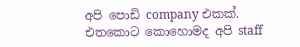අපි පොඩි company එකක්. එතකොට කොහොමද අපි staff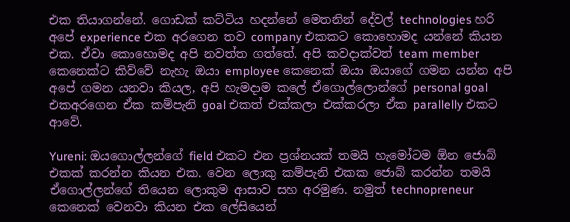එක තියාගන්නේ. ගොඩක් කට්ටිය හදන්නේ මෙතනින් දේවල් technologies හරි අපේ experience එක අරගෙන තව company එකකට කොහොමද යන්නේ කියන එක. ඒවා කොහොමද අපි නවත්ත ගත්තේ. අපි කවදාක්වත් team member කෙනෙක්ට කිව්වේ නැහැ ඔයා employee කෙනෙක් ඔයා ඔයාගේ ගමන යන්න අපි අපේ ගමන යනවා කියල, අපි හැමදාම කලේ ඒගොල්ලොන්ගේ personal goal එකඅරගෙන ඒක කම්පැනි goal එකත් එක්කලා එක්කරලා ඒක parallelly එකට ආවේ.

Yureni: ඔයගොල්ලන්ගේ field එකට එන ප්‍රශ්නයක් තමයි හැමෝටම ඕන ජොබ් එකක් කරන්න කියන එක. වෙන ලොකු කම්පැනි එකක ජොබ් කරන්න තමයි ඒගොල්ලන්ගේ තියෙන ලොකුම ආසාව සහ අරමුණ. නමුත් technopreneur කෙනෙක් වෙනවා කියන එක ලේසියෙන්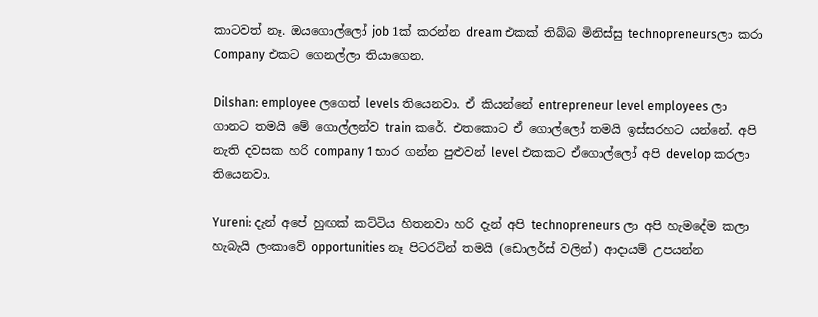කාටවත් නෑ. ඔයගොල්ලෝ job 1ක් කරන්න dream එකක් තිබ්බ මිනිස්සු technopreneursලා කරා Company එකට ගෙනල්ලා තියාගෙන.

Dilshan: employee ලගෙත් levels තියෙනවා. ඒ කියන්නේ entrepreneur level employees ලා ගානට තමයි මේ ගොල්ලන්ව train කරේ. එතකොට ඒ ගොල්ලෝ තමයි ඉස්සරහට යන්නේ. අපි නැති දවසක හරි company 1 භාර ගන්න පුළුවන් level එකකට ඒගොල්ලෝ අපි develop කරලා තියෙනවා.

Yureni: දැන් අපේ හුඟක් කට්ටිය හිතනවා හරි දැන් අපි technopreneurs ලා අපි හැමදේම කලා හැබැයි ලංකාවේ opportunities නෑ පිටරටින් තමයි (ඩොලර්ස් වලින්) ආදායම් උපයන්න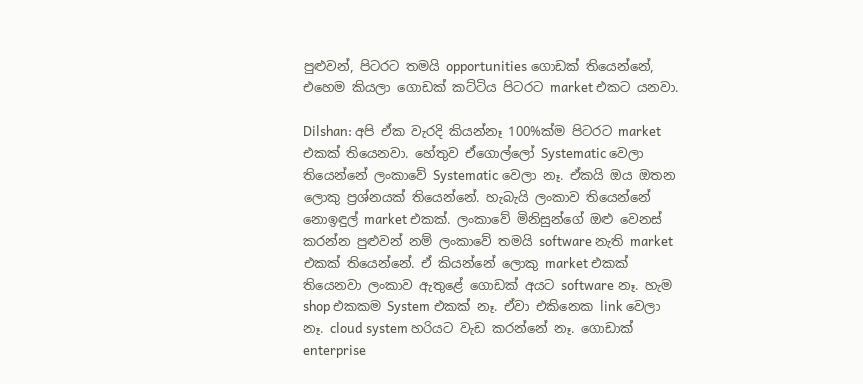පුළුවන්, පිටරට තමයි opportunities ගොඩක් තියෙන්නේ, එහෙම කියලා ගොඩක් කට්ටිය පිටරට market එකට යනවා.

Dilshan: අපි ඒක වැරදි කියන්නෑ 100%ක්ම පිටරට market එකක් තියෙනවා. හේතුව ඒගොල්ලෝ Systematic වෙලා තියෙන්නේ ලංකාවේ Systematic වෙලා නෑ. ඒකයි ඔය ඔතන ලොකු ප්‍රශ්නයක් තියෙන්නේ. හැබැයි ලංකාව තියෙන්නේ නොඉඳුල් market එකක්. ලංකාවේ මිනිසුන්ගේ ඔළු වෙනස් කරන්න පුළුවන් නම් ලංකාවේ තමයි software නැති market එකක් තියෙන්නේ. ඒ කියන්නේ ලොකු market එකක් තියෙනවා ලංකාව ඇතුළේ ගොඩක් අයට software නෑ. හැම shop එකකම System එකක් නෑ. ඒවා එකිනෙක link වෙලා නෑ. cloud system හරියට වැඩ කරන්නේ නෑ. ගොඩාක් enterprise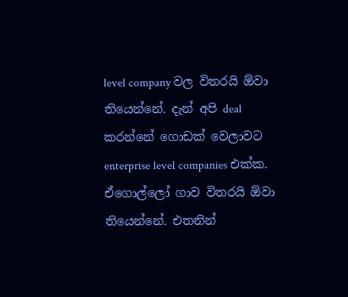level company වල විතරයි ඕවා තියෙන්නේ. දැන් අපි deal කරන්නේ ගොඩක් වෙලාවට enterprise level companies එක්ක. ඒගොල්ලෝ ගාව විතරයි ඕවා තියෙන්නේ. එතනින්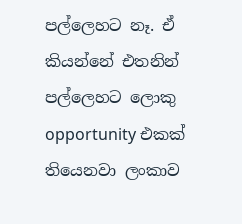පල්ලෙහට නෑ. ඒ කියන්නේ එතනින් පල්ලෙහට ලොකු opportunity එකක් තියෙනවා ලංකාව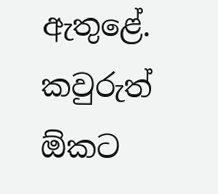ඇතුළේ. කවුරුත් ඕකට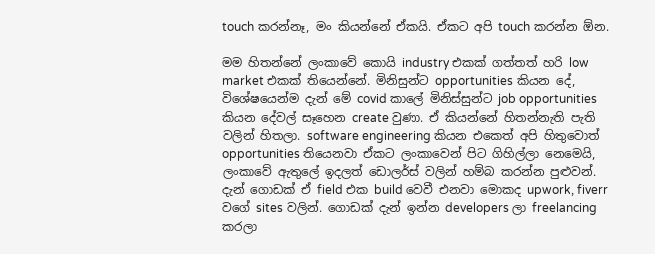touch කරන්නෑ, මං කියන්නේ ඒකයි. ඒකට අපි touch කරන්න ඕන.

මම හිතන්නේ ලංකාවේ කොයි industry එකක් ගත්තත් හරි low market එකක් තියෙන්නේ. මිනිසුන්ට opportunities කියන දේ, විශේෂයෙන්ම දැන් මේ covid කාලේ මිනිස්සුන්ට job opportunities කියන දේවල් සෑහෙන create වුණා. ඒ කියන්නේ හිතන්නැති පැති වලින් හිතලා. software engineering කියන එකෙත් අපි හිතුවොත් opportunities තියෙනවා ඒකට ලංකාවෙන් පිට ගිහිල්ලා නෙමෙයි, ලංකාවේ ඇතුලේ ඉදලත් ඩොලර්ස් වලින් හම්බ කරන්න පුළුවන්. දැන් ගොඩක් ඒ field එක build වෙවී එනවා මොකද upwork, fiverr වගේ sites වලින්. ගොඩක් දැන් ඉන්න developers ලා freelancing කරලා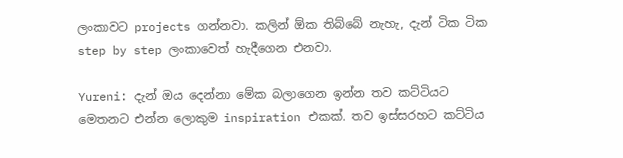ලංකාවට projects ගන්නවා. කලින් ඕක තිබ්බේ නැහැ, දැන් ටික ටික step by step ලංකාවෙත් හැදීගෙන එනවා.

Yureni: දැන් ඔය දෙන්නා මේක බලාගෙන ඉන්න තව කට්ටියට මෙතනට එන්න ලොකුම inspiration එකක්. තව ඉස්සරහට කට්ටිය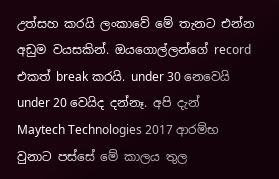උත්සහ කරයි ලංකාවේ මේ තැනට එන්න අඩුම වයසකින්. ඔයගොල්ලන්ගේ record එකත් break කරයි. under 30 නෙවෙයි under 20 වෙයිද දන්නෑ. අපි දැන් Maytech Technologies 2017 ආරම්භ වුනාට පස්සේ මේ කාලය තුල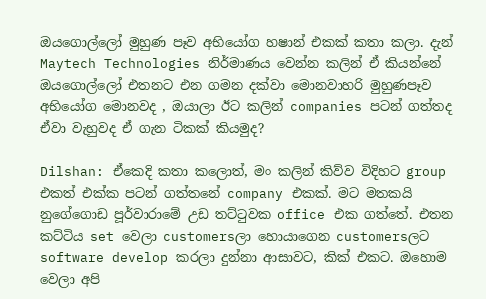ඔයගොල්ලෝ මුහුණ පෑව අභියෝග හෂාන් එකක් කතා කලා. දැන් Maytech Technologies නිර්මාණය වෙන්න කලින් ඒ කියන්නේ ඔයගොල්ලෝ එතනට එන ගමන දක්වා මොනවාහරි මුහුණපෑව අභියෝග මොනවද , ඔයාලා ඊට කලින් companies පටන් ගත්තද ඒවා වැහුවද ඒ ගැන ටිකක් කියමුද?

Dilshan: ඒකෙදි කතා කලොත්, මං කලින් කිව්ව විදිහට group එකත් එක්ක පටන් ගත්තනේ company එකක්. මට මතකයි නුගේගොඩ පූර්වාරාමේ උඩ තට්ටුවක office එක ගත්තේ. එතන කට්ටිය set වෙලා customersලා හොයාගෙන customersලට software develop කරලා දුන්නා ආසාවට, කික් එකට. ඔහොම වෙලා අපි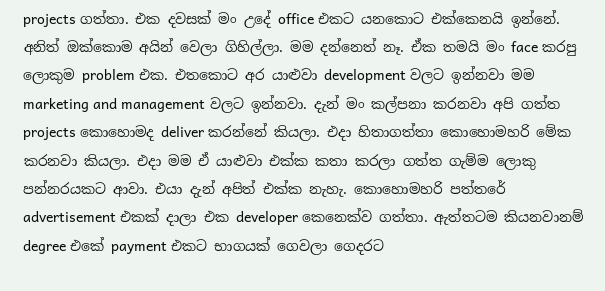projects ගත්තා. එක දවසක් මං උදේ office එකට යනකොට එක්කෙනයි ඉන්නේ. අනිත් ඔක්කොම අයින් වෙලා ගිහිල්ලා. මම දන්නෙත් නෑ. ඒක තමයි මං face කරපු ලොකුම problem එක. එතකොට අර යාළුවා development වලට ඉන්නවා මම marketing and management වලට ඉන්නවා. දැන් මං කල්පනා කරනවා අපි ගත්ත projects කොහොමද deliver කරන්නේ කියලා. එදා හිතාගත්තා කොහොමහරි මේක කරනවා කියලා. එදා මම ඒ යාළුවා එක්ක කතා කරලා ගත්ත ගැම්ම ලොකු පන්නරයකට ආවා. එයා දැන් අපිත් එක්ක නැහැ. කොහොමහරි පත්තරේ advertisement එකක් දාලා එක developer කෙනෙක්ව ගත්තා. ඇත්තටම කියනවානම් degree එකේ payment එකට භාගයක් ගෙවලා ගෙදරට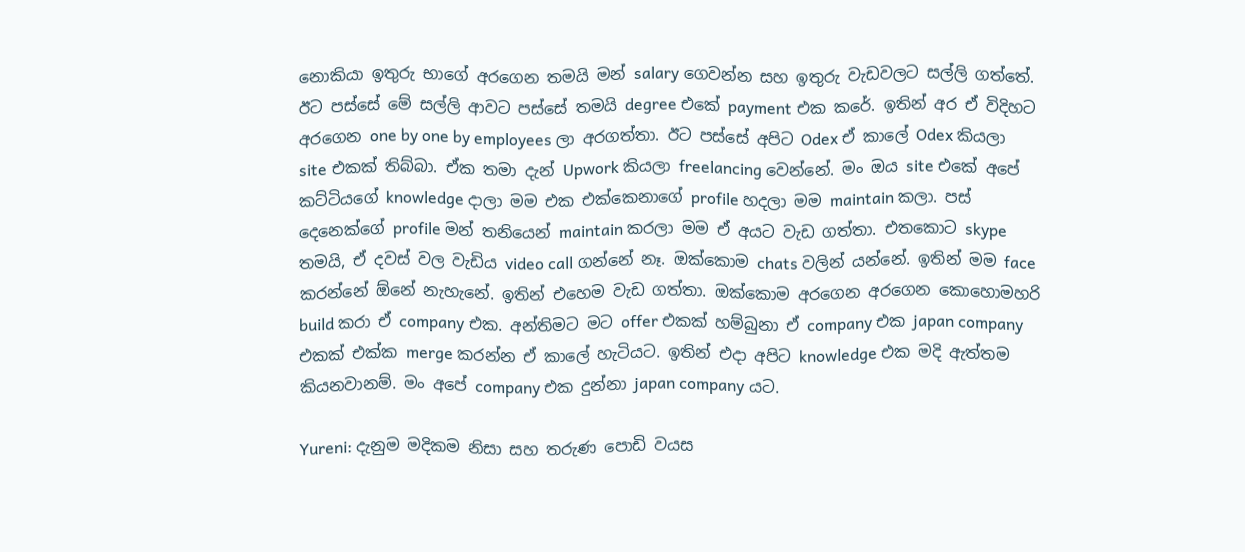නොකියා ඉතුරු භාගේ අරගෙන තමයි මන් salary ගෙවන්න සහ ඉතුරු වැඩවලට සල්ලි ගත්තේ. ඊට පස්සේ මේ සල්ලි ආවට පස්සේ තමයි degree එකේ payment එක කරේ. ඉතින් අර ඒ විදිහට අරගෙන one by one by employees ලා අරගත්තා. ඊට පස්සේ අපිට Odex ඒ කාලේ Odex කියලා site එකක් තිබ්බා. ඒක තමා දැන් Upwork කියලා freelancing වෙන්නේ. මං ඔය site එකේ අපේ කට්ටියගේ knowledge දාලා මම එක එක්කෙනාගේ profile හදලා මම maintain කලා. පස් දෙනෙක්ගේ profile මන් තනියෙන් maintain කරලා මම ඒ අයට වැඩ ගත්තා. එතකොට skype තමයි, ඒ දවස් වල වැඩිය video call ගන්නේ නෑ. ඔක්කොම chats වලින් යන්නේ. ඉතින් මම face කරන්නේ ඕනේ නැහැනේ. ඉතින් එහෙම වැඩ ගත්තා. ඔක්කොම අරගෙන අරගෙන කොහොමහරි build කරා ඒ company එක. අන්තිමට මට offer එකක් හම්බුනා ඒ company එක japan company එකක් එක්ක merge කරන්න ඒ කාලේ හැටියට. ඉතින් එදා අපිට knowledge එක මදි ඇත්තම කියනවානම්. මං අපේ company එක දුන්නා japan company යට.

Yureni: දැනුම මදිකම නිසා සහ තරුණ පොඩි වයස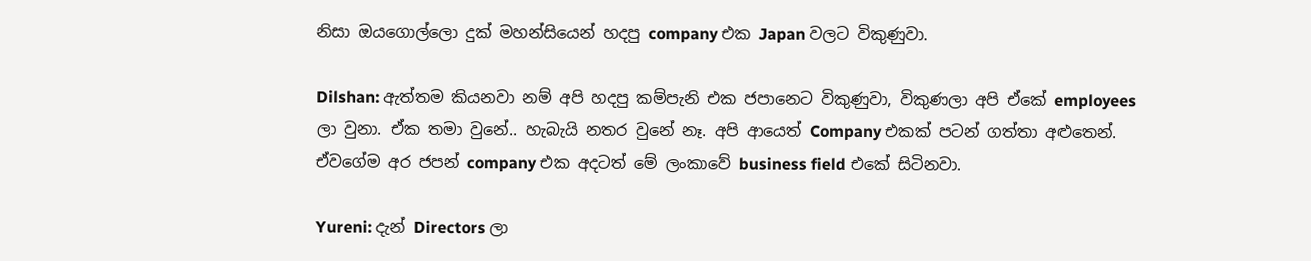නිසා ඔයගොල්ලො දුක් මහන්සියෙන් හදපු company එක Japan වලට විකුණුවා.

Dilshan: ඇත්තම කියනවා නම් අපි හදපු කම්පැනි එක ජපානෙට විකුණුවා, විකුණලා අපි ඒකේ employees ලා වුනා. ඒක තමා වුනේ.. හැබැයි නතර වුනේ නෑ. අපි ආයෙත් Company එකක් පටන් ගත්තා අළුතෙන්. ඒවගේම අර ජපන් company එක අදටත් මේ ලංකාවේ business field එකේ සිටිනවා.

Yureni: දැන් Directors ලා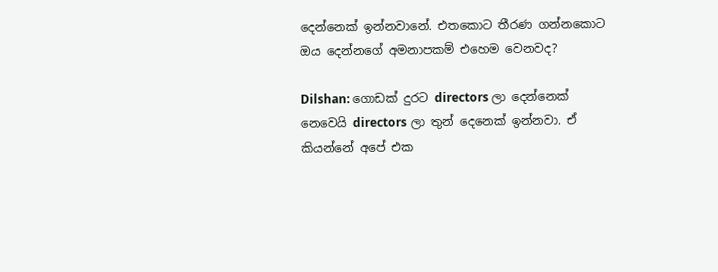දෙන්නෙක් ඉන්නවානේ. එතකොට තීරණ ගන්නකොට ඔය දෙන්නගේ අමනාපකම් එහෙම වෙනවද?

Dilshan: ගොඩක් දුරට directors ලා දෙන්නෙක් නෙවෙයි directors ලා තුන් දෙනෙක් ඉන්නවා. ඒ කියන්නේ අපේ එක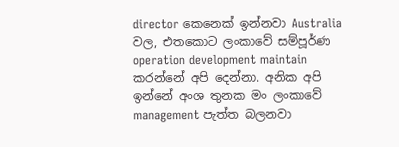director කෙනෙක් ඉන්නවා Australia වල, එතකොට ලංකාවේ සම්පූර්ණ operation development maintain කරන්නේ අපි දෙන්නා. අනික අපි ඉන්නේ අංශ තුනක මං ලංකාවේ management පැත්ත බලනවා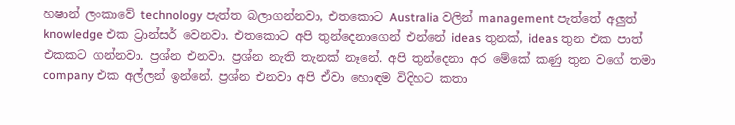හෂාන් ලංකාවේ technology පැත්ත බලාගන්නවා, එතකොට Australia වලින් management පැත්තේ අලුත් knowledge එක ට්‍රාන්සර් වෙනවා. එතකොට අපි තුන්දෙනාගෙන් එන්නේ ideas තුනක්, ideas තුන එක පාත් එකකට ගන්නවා. ප්‍රශ්න එනවා. ප්‍රශ්න නැති තැනක් නෑනේ. අපි තුන්දෙනා අර මේකේ කණු තුන වගේ තමා company එක අල්ලන් ඉන්නේ. ප්‍රශ්න එනවා අපි ඒවා හොඳම විදිහට කතා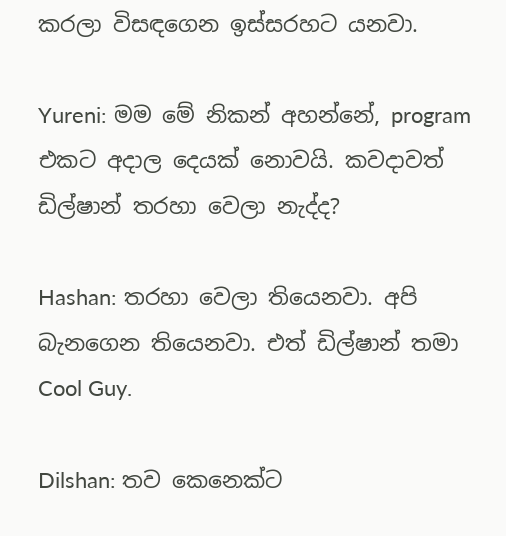කරලා විසඳගෙන ඉස්සරහට යනවා.

Yureni: මම මේ නිකන් අහන්නේ, program එකට අදාල දෙයක් නොවයි. කවදාවත් ඩිල්ෂාන් තරහා වෙලා නැද්ද?

Hashan: තරහා වෙලා තියෙනවා. අපි බැනගෙන තියෙනවා. එත් ඩිල්ෂාන් තමා Cool Guy.

Dilshan: තව කෙනෙක්ට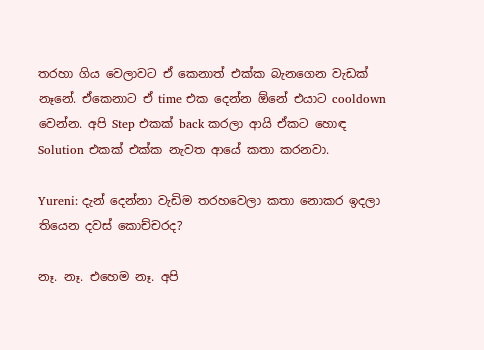තරහා ගිය වෙලාවට ඒ කෙනාත් එක්ක බැනගෙන වැඩක් නෑනේ. ඒකෙනාට ඒ time එක දෙන්න ඕනේ එයාට cooldown වෙන්න. අපි Step එකක් back කරලා ආයි ඒකට හොඳ Solution එකක් එක්ක නැවත ආයේ කතා කරනවා.

Yureni: දැන් දෙන්නා වැඩිම තරහවෙලා කතා නොකර ඉදලා තියෙන දවස් කොච්චරද?

නෑ. නෑ. එහෙම නෑ. අපි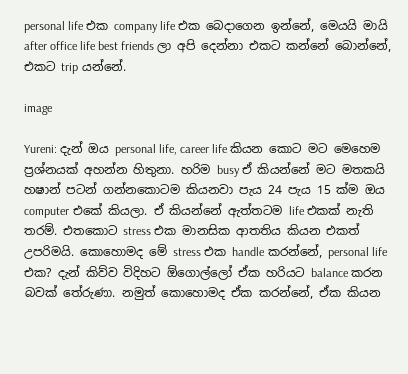personal life එක company life එක බෙදාගෙන ඉන්නේ, මෙයයි මායි after office life best friends ලා අපි දෙන්නා එකට කන්නේ බොන්නේ, එකට trip යන්නේ.

image

Yureni: දැන් ඔය personal life, career life කියන කොට මට මෙහෙම ප්‍රශ්නයක් අහන්න හිතුනා. හරිම busy ඒ කියන්නේ මට මතකයි හෂාන් පටන් ගන්නකොටම කියනවා පැය 24 පැය 15 ක්ම ඔය computer එකේ කියලා. ඒ කියන්නේ ඇත්තටම life එකක් නැති තරම්. එතකොට stress එක මානසික ආතතිය කියන එකත් උපරිමයි. කොහොමද මේ stress එක handle කරන්නේ, personal life එක? දැන් කිව්ව විදිහට ඕගොල්ලෝ ඒක හරියට balance කරන බවක් තේරුණා. නමුත් කොහොමද ඒක කරන්නේ, ඒක කියන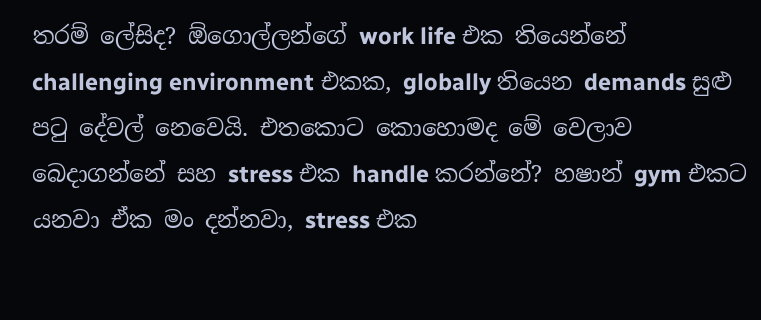තරම් ලේසිද? ඕගොල්ලන්ගේ work life එක තියෙන්නේ challenging environment එකක, globally තියෙන demands සුළු පටු දේවල් නෙවෙයි. එතකොට කොහොමද මේ වෙලාව බෙදාගන්නේ සහ stress එක handle කරන්නේ? හෂාන් gym එකට යනවා ඒක මං දන්නවා, stress එක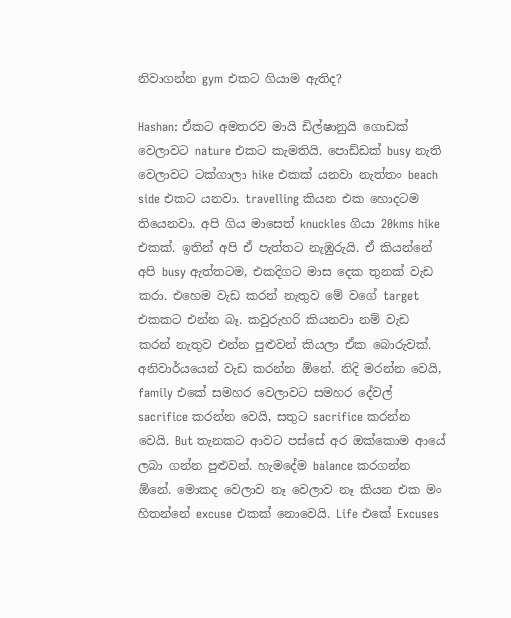නිවාගන්න gym එකට ගියාම ඇතිද?

Hashan: ඒකට අමතරව මායි ඩිල්ෂානුයි ගොඩක් වෙලාවට nature එකට කැමතියි. පොඩ්ඩක් busy නැති වෙලාවට ටක්ගාලා hike එකක් යනවා නැත්තං beach side එකට යනවා. travelling කියන එක හොදටම තියෙනවා. අපි ගිය මාසෙත් knuckles ගියා 20kms hike එකක්. ඉතින් අපි ඒ පැත්තට නැඹුරුයි. ඒ කියන්නේ අපි busy ඇත්තටම, එකදිගට මාස දෙක තුනක් වැඩ කරා. එහෙම වැඩ කරන් නැතුව මේ වගේ target එකකට එන්න බෑ. කවුරුහරි කියනවා නම් වැඩ කරන් නැතුව එන්න පුළුවන් කියලා ඒක බොරුවක්. අනිවාර්යයෙන් වැඩ කරන්න ඕනේ. නිදි මරන්න වෙයි, family එකේ සමහර වෙලාවට සමහර දේවල් sacrifice කරන්න වෙයි, සතුට sacrifice කරන්න වෙයි. But තැනකට ආවට පස්සේ අර ඔක්කොම ආයේ ලබා ගන්න පුළුවන්. හැමදේම balance කරගන්න ඕනේ. මොකද වෙලාව නෑ වෙලාව නෑ කියන එක මං හිතන්නේ excuse එකක් නොවෙයි. Life එකේ Excuses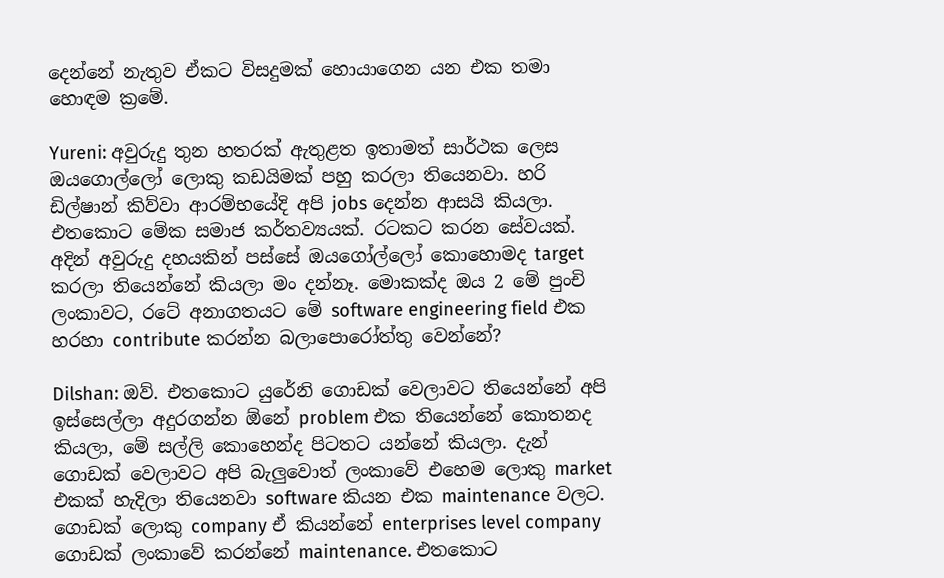දෙන්නේ නැතුව ඒකට විසදුමක් හොයාගෙන යන එක තමා හොඳම ක්‍රමේ.

Yureni: අවුරුදු තුන හතරක් ඇතුළත ඉතාමත් සාර්ථක ලෙස ඔයගොල්ලෝ ලොකු කඩයිමක් පහු කරලා තියෙනවා. හරි ඩිල්ෂාන් කිව්වා ආරම්භයේදි අපි jobs දෙන්න ආසයි කියලා. එතකොට මේක සමාජ කර්තව්‍යයක්. රටකට කරන සේවයක්. අදින් අවුරුදු දහයකින් පස්සේ ඔයගෝල්ලෝ කොහොමද target කරලා තියෙන්නේ කියලා මං දන්නෑ. මොකක්ද ඔය 2 මේ පුංචි ලංකාවට, රටේ අනාගතයට මේ software engineering field එක හරහා contribute කරන්න බලාපොරෝත්තු වෙන්නේ?

Dilshan: ඔව්. එතකොට යුරේනි ගොඩක් වෙලාවට තියෙන්නේ අපි ඉස්සෙල්ලා අදුරගන්න ඕනේ problem එක තියෙන්නේ කොතනද කියලා, මේ සල්ලි කොහෙන්ද පිටතට යන්නේ කියලා. දැන් ගොඩක් වෙලාවට අපි බැලුවොත් ලංකාවේ එහෙම ලොකු market එකක් හැදිලා තියෙනවා software කියන එක maintenance වලට. ගොඩක් ලොකු company ඒ කියන්‌නේ enterprises level company ගොඩක් ලංකාවේ කරන්නේ maintenance. එතකොට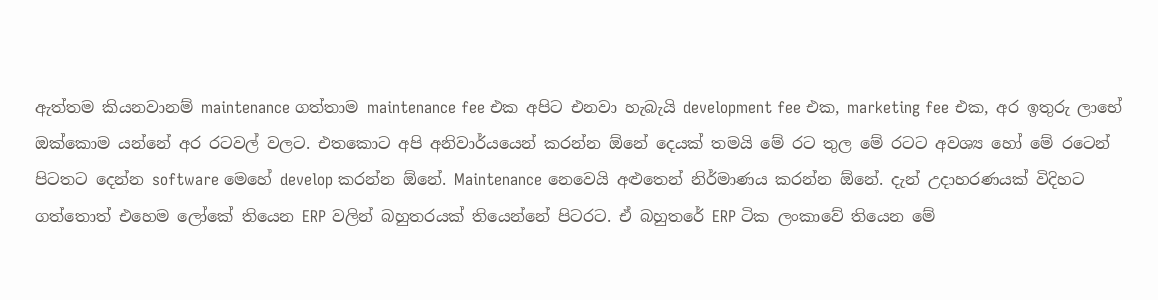ඇත්තම කියනවානම් maintenance ගත්තාම maintenance fee එක අපිට එනවා හැබැයි development fee එක, marketing fee එක, අර ඉතුරු ලාභේ ඔක්කොම යන්නේ අර රටවල් වලට. එතකොට අපි අනිවාර්යයෙන් කරන්න ඕනේ දෙයක් තමයි මේ රට තුල මේ රටට අවශ්‍ය හෝ මේ රටෙන් පිටතට දෙන්න software මෙහේ develop කරන්න ඕනේ. Maintenance නෙවෙයි අළුතෙන් නිර්මාණය කරන්න ඕනේ. දැන් උදාහරණයක් විදිහට ගත්තොත් එහෙම ලෝකේ තියෙන ERP වලින් බහුතරයක් තියෙන්නේ පිටරට. ඒ බහුතරේ ERP ටික ලංකාවේ තියෙන මේ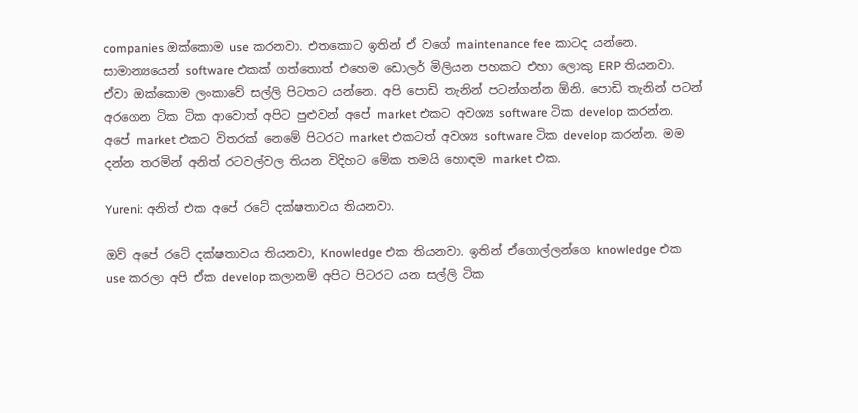companies ඔක්කොම use කරනවා. එතකොට ඉතින් ඒ වගේ maintenance fee කාටද යන්නෙ. සාමාන්‍යයෙන් software එකක් ගත්තොත් එහෙම ඩොලර් මිලියන පහකට එහා ලොකු ERP තියනවා. ඒවා ඔක්කොම ලංකාවේ සල්ලි පිටතට යන්නෙ. අපි පොඩි තැනින් පටන්ගන්න ඕනි. පොඩි තැනින් පටන් අරගෙන ටික ටික ආවොත් අපිට පුළුවන් අපේ market එකට අවශ්‍ය software ටික develop කරන්න. අපේ market එකට විතරක් නෙමේ පිටරට market එකටත් අවශ්‍ය software ටික develop කරන්න. මම දන්න තරමින් අනිත් රටවල්වල තියන විදිහට මේක තමයි හොඳම market එක.

Yureni: අනිත් එක අපේ රටේ දක්ෂතාවය තියනවා.

ඔව් අපේ රටේ දක්ෂතාවය තියනවා, Knowledge එක තියනවා. ඉතින් ඒගොල්ලන්ගෙ knowledge එක use කරලා අපි ඒක develop කලානම් අපිට පිටරට යන සල්ලි ටික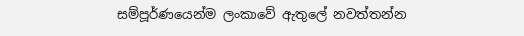සම්පූර්ණයෙන්ම ලංකාවේ ඇතුලේ නවත්තන්න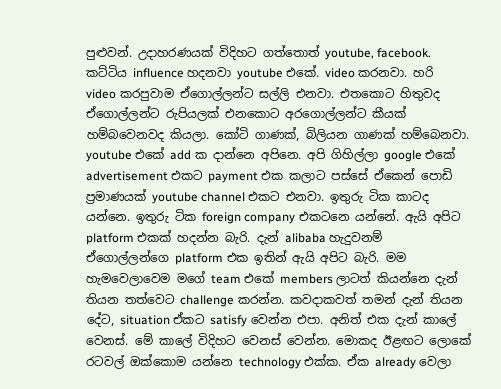පුළුවන්. උදාහරණයක් විදිහට ගත්තොත් youtube, facebook. කට්ටිය influence හදනවා youtube එකේ. video කරනවා. හරි video කරපුවාම ඒගොල්ලන්ට සල්ලි එනවා. එතකොට හිතුවද ඒගොල්ලන්ට රුපියලක් එනකොට අරගොල්ලන්ට කීයක් හම්බවෙනවද කියලා. කෝටි ගාණක්, බිලියන ගාණක් හම්බෙනවා. youtube එකේ add ක දාන්නෙ අපිනෙ. අපි ගිහිල්ලා google එකේ advertisement එකට payment එක කලාට පස්සේ ඒකෙන් පොඩි ප්‍රමාණයක් youtube channel එකට එනවා. ඉතුරු ටික කාටද යන්නෙ. ඉතුරු ටික foreign company එකටනෙ යන්නේ. ඇයි අපිට platform එකක් හදන්න බැරි. දැන් alibaba හැදුවනම් ඒගොල්ලන්ගෙ platform එක ඉතින් ඇයි අපිට බැරි. මම හැමවෙලාවෙම මගේ team එකේ members ලාටත් කියන්නෙ දැන් තියන තත්වෙට challenge කරන්න. කවදාකවත් තමන් දැන් තියන දේට, situation ඒකට satisfy වෙන්න එපා. අනිත් එක දැන් කාලේ වෙනස්. මේ කාලේ විදිහට වෙනස් වෙන්න. මොකද ඊළඟට ලොකේ රටවල් ඔක්කොම යන්නෙ technology එක්ක. ඒක already වෙලා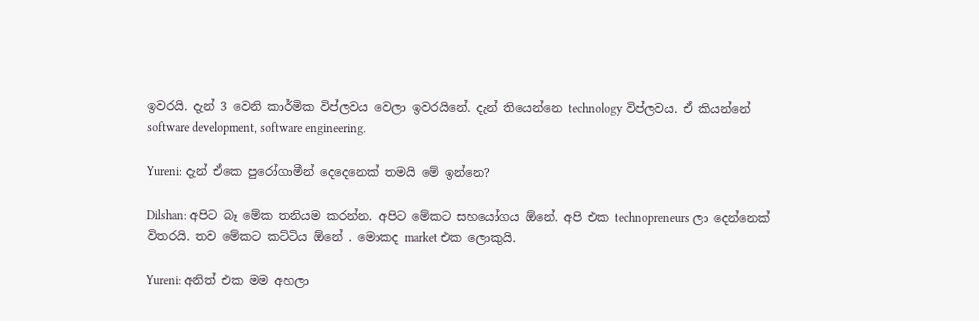ඉවරයි. දැන් 3 වෙනි කාර්මික විප්ලවය වෙලා ඉවරයිනේ. දැන් තියෙන්නෙ technology විප්ලවය. ඒ කියන්නේ software development, software engineering.

Yureni: දැන් ඒකෙ පුරෝගාමීන් දෙදෙනෙක් තමයි මේ ඉන්නෙ?

Dilshan: අපිට බෑ මේක තනියම කරන්න. අපිට මේකට සහයෝගය ඕනේ. අපි එක technopreneurs ලා දෙන්නෙක් විතරයි. තව මේකට කට්ටිය ඕනේ . මොකද market එක ලොකුයි.

Yureni: අනිත් එක මම අහලා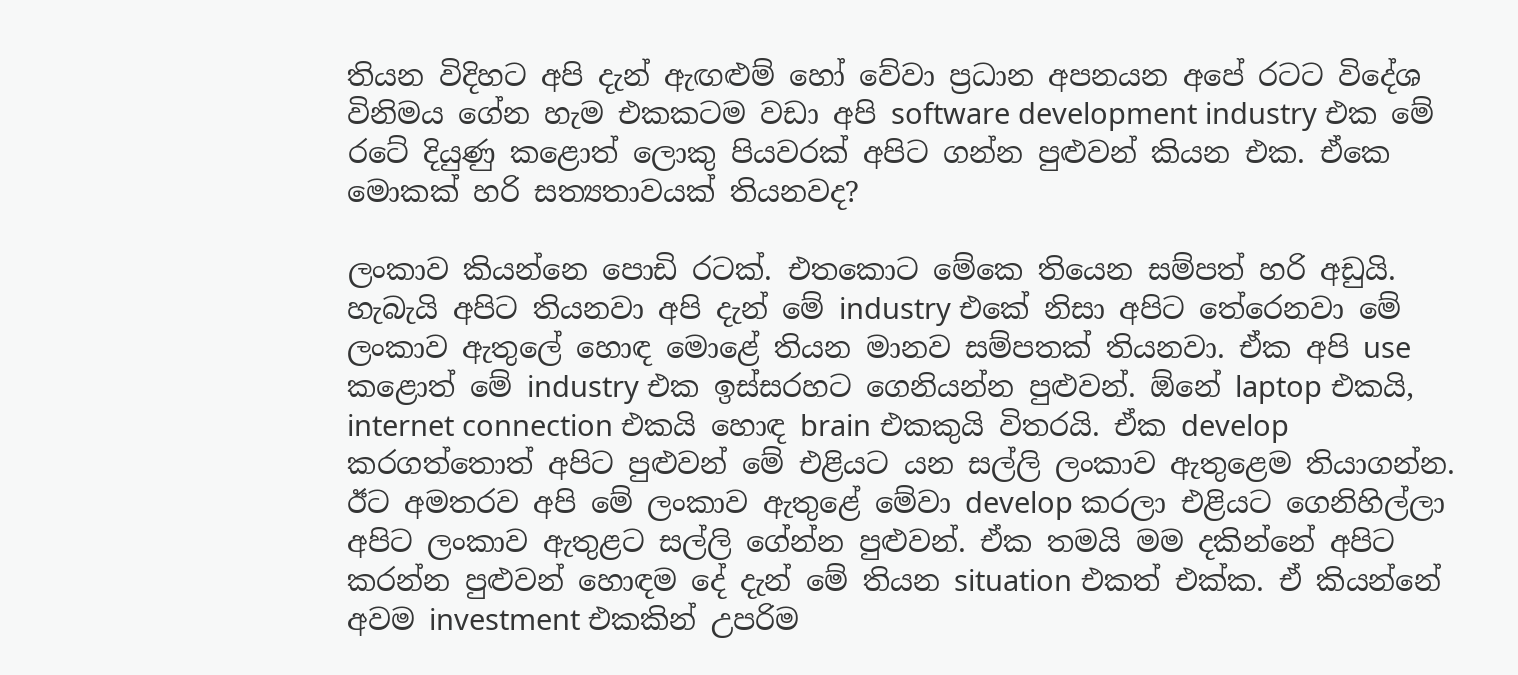තියන විදිහට අපි දැන් ඇඟළුම් හෝ වේවා ප්‍රධාන අපනයන අපේ රටට විදේශ විනිමය ගේන හැම එකකටම වඩා අපි software development industry එක මේ රටේ දියුණු කළොත් ලොකු පියවරක් අපිට ගන්න පුළුවන් කියන එක. ඒකෙ මොකක් හරි සත්‍යතාවයක් තියනවද?

ලංකාව කියන්නෙ පොඩි රටක්. එතකොට මේකෙ තියෙන සම්පත් හරි අඩුයි. හැබැයි අපිට තියනවා අපි දැන් මේ industry එකේ නිසා අපිට තේරෙනවා මේ ලංකාව ඇතුලේ හොඳ මොළේ තියන මානව සම්පතක් තියනවා. ඒක අපි use කළොත් මේ industry එක ඉස්සරහට ගෙනියන්න පුළුවන්. ඕනේ laptop එකයි, internet connection එකයි හොඳ brain එකකුයි විතරයි. ඒක develop කරගත්තොත් අපිට පුළුවන් මේ එළියට යන සල්ලි ලංකාව ඇතුළෙම තියාගන්න. ඊට අමතරව අපි මේ ලංකාව ඇතුළේ මේවා develop කරලා එළියට ගෙනිහිල්ලා අපිට ලංකාව ඇතුළට සල්ලි ගේන්න පුළුවන්. ඒක තමයි මම දකින්නේ අපිට කරන්න පුළුවන් හොඳම දේ දැන් මේ තියන situation එකත් එක්ක. ඒ කියන්නේ අවම investment එකකින් උපරිම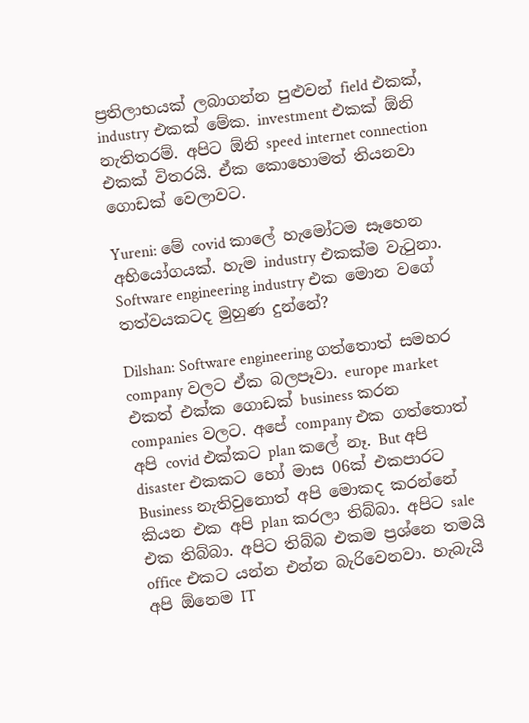ප්‍රතිලාභයක් ලබාගන්න පුළුවන් field එකක්, industry එකක් මේක. investment එකක් ඕනි නැතිතරම්. අපිට ඕනි speed internet connection එකක් විතරයි. ඒක කොහොමත් තියනවා ගොඩක් වෙලාවට.

Yureni: මේ covid කාලේ හැමෝටම සෑහෙන අභියෝගයක්. හැම industry එකක්ම වැටුනා. Software engineering industry එක මොන වගේ තත්වයකටද මුහුණ දුන්නේ?

Dilshan: Software engineering ගත්තොත් සමහර company වලට ඒක බලපෑවා. europe market එකත් එක්ක ගොඩක් business කරන companies වලට. අපේ company එක ගත්තොත් අපි covid එක්කට plan කලේ නෑ. But අපි disaster එකකට හෝ මාස 06ක් එකපාරට Business නැතිවුනොත් අපි මොකද කරන්නේ කියන එක අපි plan කරලා තිබ්බා. අපිට sale එක තිබ්බා. අපිට තිබ්බ එකම ප්‍රශ්නෙ තමයි office එකට යන්න එන්න බැරිවෙනවා. හැබැයි අපි ඕනෙම IT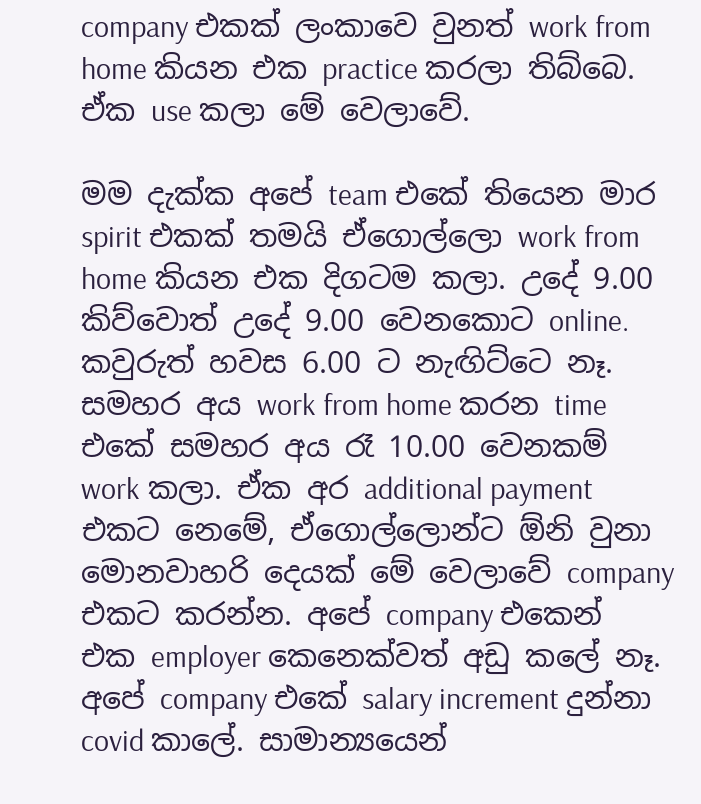company එකක් ලංකාවෙ වුනත් work from home කියන එක practice කරලා තිබ්බෙ. ඒක use කලා මේ වෙලාවේ.

මම දැක්ක අපේ team එකේ තියෙන මාර spirit එකක් තමයි ඒගොල්ලො work from home කියන එක දිගටම කලා. උදේ 9.00 කිව්වොත් උදේ 9.00 වෙනකොට online. කවුරුත් හවස 6.00 ට නැඟිට්ටෙ නෑ. සමහර අය work from home කරන time එකේ සමහර අය රෑ 10.00 වෙනකම් work කලා. ඒක අර additional payment එකට නෙමේ, ඒගොල්ලොන්ට ඕනි වුනා මොනවාහරි දෙයක් මේ වෙලාවේ company එකට කරන්න. අපේ company එකෙන් එක employer කෙනෙක්වත් අඩු කලේ නෑ. අපේ company එකේ salary increment දුන්නා covid කාලේ. සාමාන්‍යයෙන්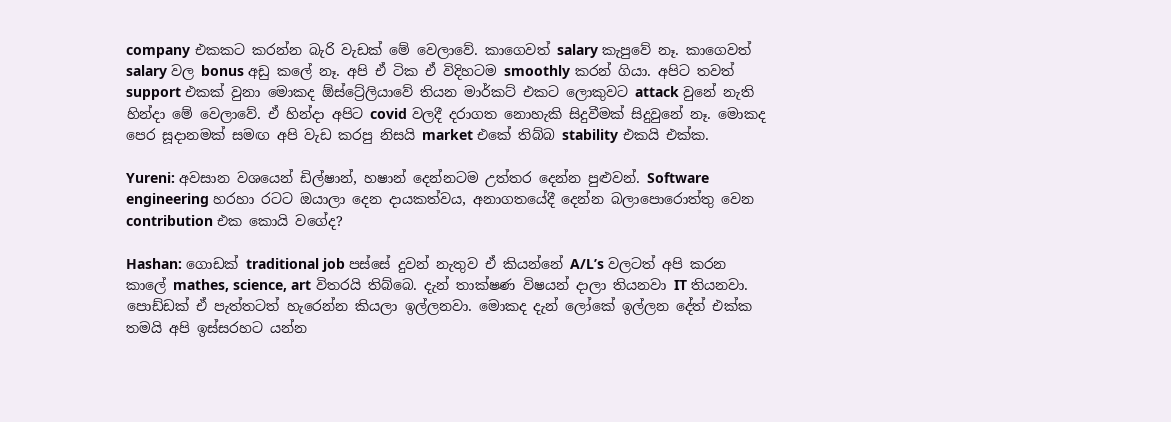company එකකට කරන්න බැරි වැඩක් මේ වෙලාවේ. කාගෙවත් salary කැපුවේ නෑ. කාගෙවත් salary වල bonus අඩු කලේ නෑ. අපි ඒ ටික ඒ විදිහටම smoothly කරන් ගියා. අපිට තවත් support එකක් වුනා මොකද ඕස්ට්‍රේලියාවේ තියන මාර්කට් එකට ලොකුවට attack වුනේ නැති හින්දා මේ වෙලාවේ. ඒ හින්දා අපිට covid වලදී දරාගත නොහැකි සිදුවීමක් සිදුවුනේ නෑ. මොකද පෙර සූදානමක් සමඟ අපි වැඩ කරපු නිසයි market එකේ තිබ්බ stability එකයි එක්ක.

Yureni: අවසාන වශයෙන් ඩිල්ෂාන්, හෂාන් දෙන්නටම උත්තර දෙන්න පුළුවන්. Software engineering හරහා රටට ඔයාලා දෙන දායකත්වය, අනාගතයේදී දෙන්න බලාපොරොත්තු වෙන contribution එක කොයි වගේද?

Hashan: ගොඩක් traditional job පස්සේ දුවන් නැතුව ඒ කියන්නේ A/L’s වලටත් අපි කරන කාලේ mathes, science, art විතරයි තිබ්බෙ. දැන් තාක්ෂණ විෂයන් දාලා තියනවා IT තියනවා. පොඩ්ඩක් ඒ පැත්තටත් හැරෙන්න කියලා ඉල්ලනවා. මොකද දැන් ලෝකේ ඉල්ලන දේත් එක්ක තමයි අපි ඉස්සරහට යන්න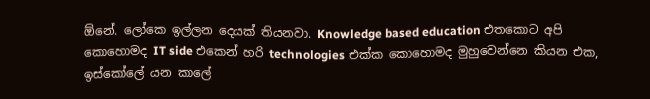ඕනේ. ලෝකෙ ඉල්ලන දෙයක් තියනවා. Knowledge based education එතකොට අපි කොහොමද IT side එකෙන් හරි technologies එක්ක කොහොමද මුහුවෙන්නෙ කියන එක, ඉස්කෝලේ යන කාලේ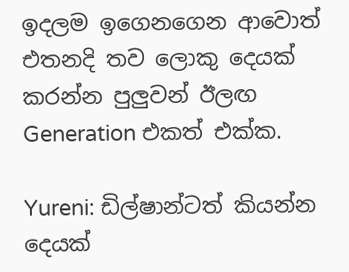ඉදලම ඉගෙනගෙන ආවොත් එතනදි තව ලොකු දෙයක් කරන්න පුලුවන් ඊලඟ Generation එකත් එක්ක.

Yureni: ඩිල්ෂාන්ටත් කියන්න දෙයක්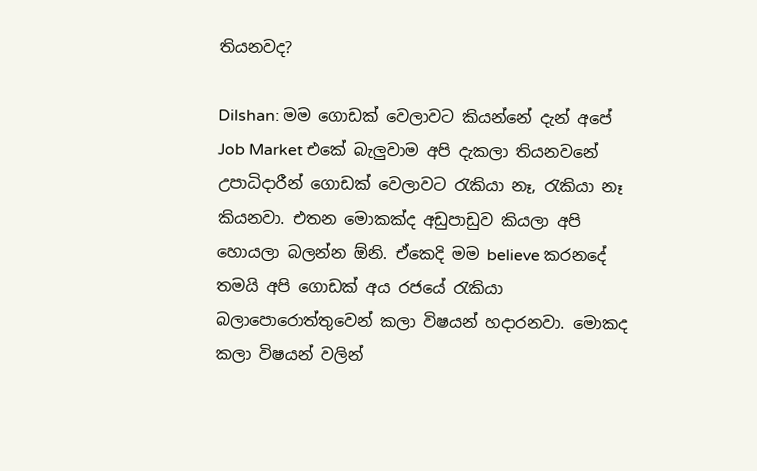තියනවද?

Dilshan: මම ‌ගොඩක් වෙලාවට කියන්නේ දැන් අපේ Job Market එකේ බැලුවාම අපි දැකලා තියනවනේ උපාධිදාරීන් ගොඩක් වෙලාවට රැකියා නෑ, රැකියා නෑ කියනවා. එතන මොකක්ද අඩුපාඩුව කියලා අපි හොයලා බලන්න ඕනි. ඒකෙදි මම believe කරනදේ තමයි අපි ගොඩක් අය රජයේ රැකියා බලාපොරොත්තුවෙන් කලා විෂයන් හදාරනවා. මොකද කලා විෂයන් වලින්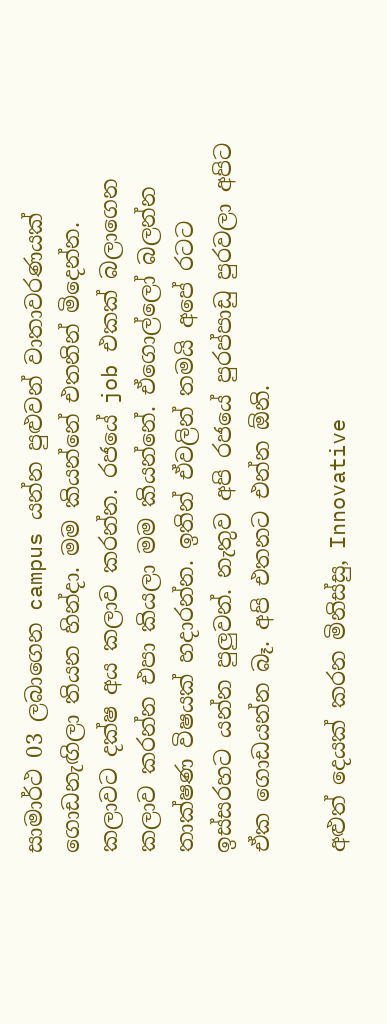සාමාර්ථ 03 ලබාගෙන campus යන්න පුළුවන් වාතාවරණයක් ගොඩනැඟිලා තියන හින්දා. මම කියන්නේ එතනින් මිදෙන්න. කලාවට දක්ෂ අය කලාව කරන්න. රජයේ job එකක් බලාගෙන කලාව කරන්න එපා කියලා මම කියන්නේ. ඒගොල්ලෝ බලන්න තාක්ෂණ විෂයක් හදාරන්න. ඉතින් ඒවලින් තමයි අපේ රටට ඉස්සරහට යන්න පුලුවන්. නැතුව අපි රජයේ පුරප්පාඩු පුරවලා අපිට ඒක ගොඩයන්න බෑ. අපි එතනට එන්න ඕනි.

අළුත් දෙයක් කරන මිනිස්සු, Innovative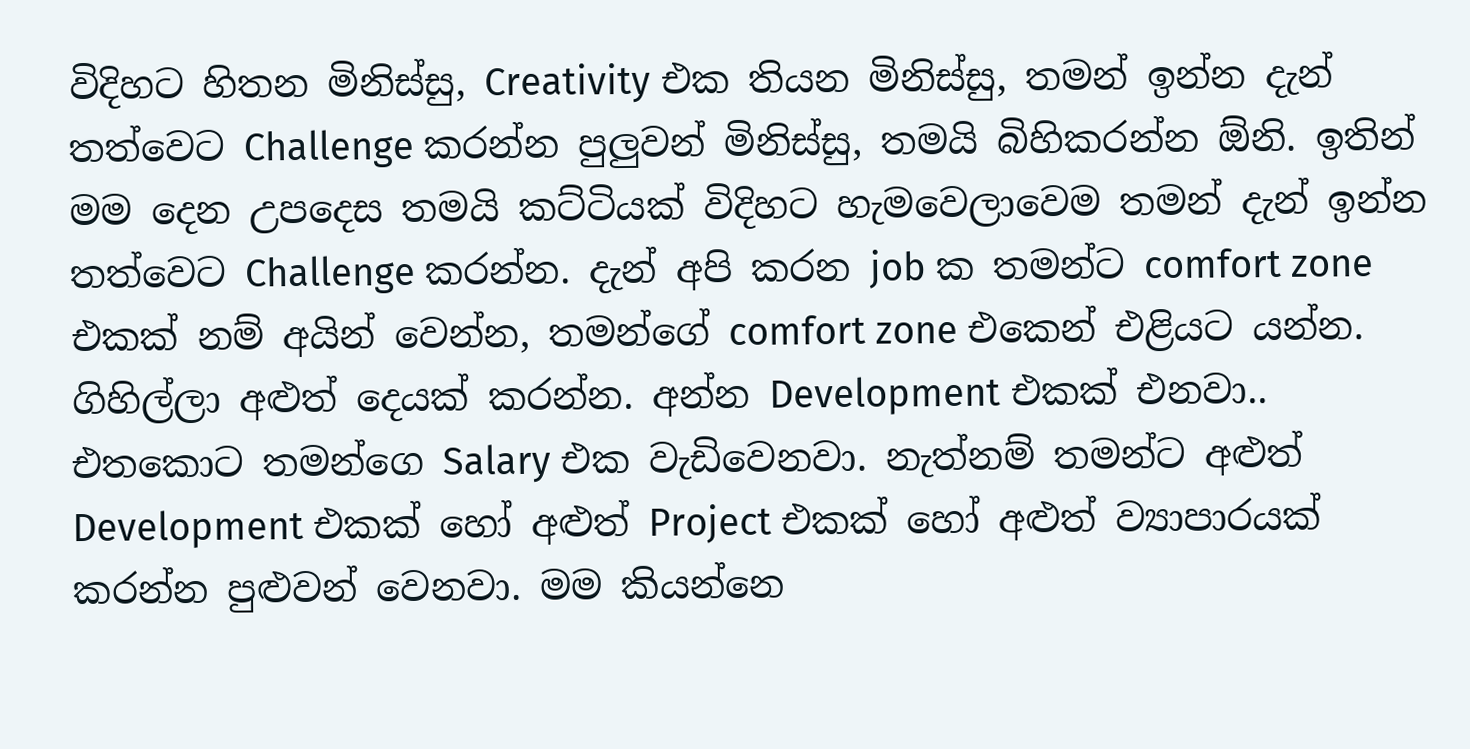විදිහට හිතන මිනිස්සු, Creativity එක තියන මිනිස්සු, තමන් ඉන්න දැන් තත්වෙට Challenge කරන්න පුලුවන් මිනිස්සු, තමයි බිහිකරන්න ඕනි. ඉතින් මම දෙන උපදෙස තමයි කට්ටියක් විදිහට හැමවෙලාවෙම තමන් දැන් ඉන්න තත්වෙට Challenge කරන්න. දැන් අපි කරන job ක තමන්ට comfort zone එකක් නම් අයින් වෙන්න, තමන්ගේ comfort zone එකෙන් එළියට යන්න. ගිහිල්ලා අළුත් දෙයක් කරන්න. අන්න Development එකක් එනවා.. එතකොට තමන්ගෙ Salary එක වැඩිවෙනවා. නැත්නම් තමන්ට අළුත් Development එකක් හෝ අළුත් Project එකක් හෝ අළුත් ව්‍යාපාරයක් කරන්න පුළුවන් වෙනවා. මම කියන්නෙ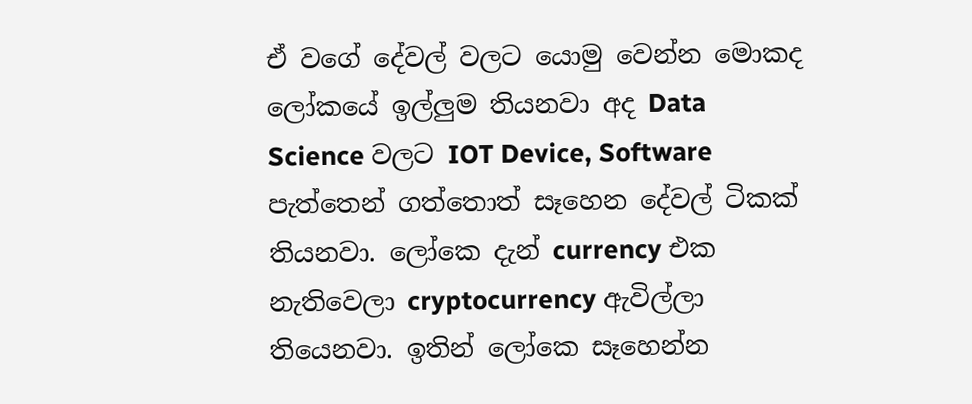ඒ වගේ දේවල් වලට යොමු වෙන්න මොකද ලෝකයේ ඉල්ලුම තියනවා අද Data Science වලට IOT Device, Software පැත්තෙන් ගත්තොත් සෑහෙන දේවල් ටිකක් තියනවා. ලෝකෙ දැන් currency එක නැතිවෙලා cryptocurrency ඇවිල්ලා තියෙනවා. ඉතින් ලෝකෙ සෑහෙන්න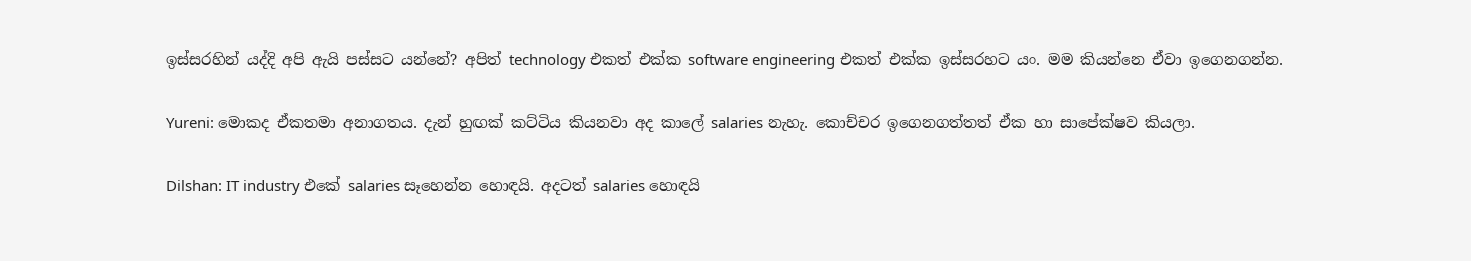ඉස්සරහින් යද්දි අපි ඇයි පස්සට යන්නේ? අපිත් technology එකත් එක්ක software engineering එකත් එක්ක ඉස්සරහට යං. මම කියන්නෙ ඒවා ඉගෙනගන්න.

Yureni: මොකද ඒකතමා අනාගතය. දැන් හුඟක් කට්ටිය කියනවා අද කාලේ salaries නැහැ. කොච්චර ඉගෙනගත්තත් ඒක හා සාපේක්ෂව කියලා.

Dilshan: IT industry එකේ salaries සෑහෙන්න හොඳයි. අදටත් salaries හොඳයි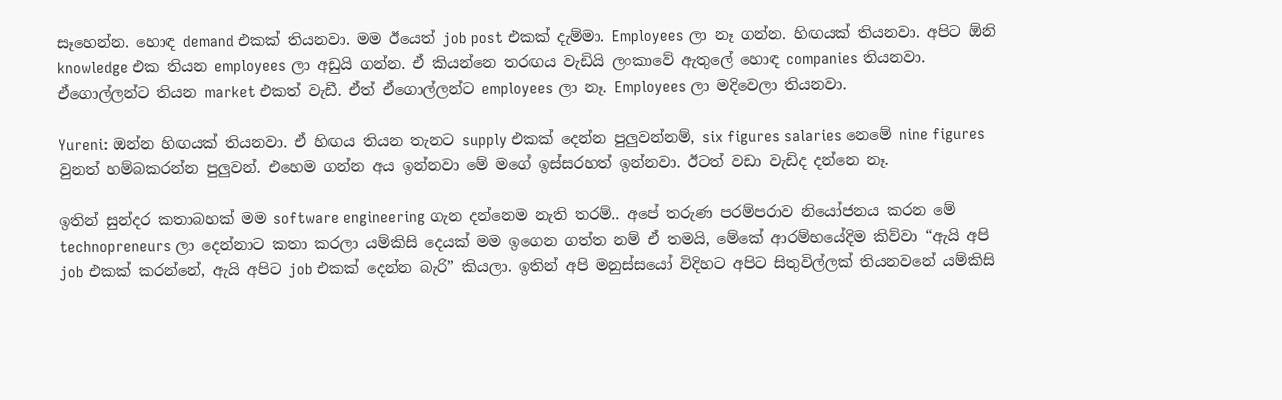සෑහෙන්න. හොඳ demand එකක් තියනවා. මම ඊයෙත් job post එකක් දැම්මා. Employees ලා නෑ ගන්න. හිඟයක් තියනවා. අපිට ඕනි knowledge එක තියන employees ලා අඩුයි ගන්න. ඒ කියන්නෙ තරඟය වැඩියි ලංකාවේ ඇතුලේ හොඳ companies තියනවා. ඒගොල්ලන්ට තියන market එකත් වැඩී. ඒත් ඒගොල්ලන්ට employees ලා නෑ. Employees ලා මදිවෙලා තියනවා.

Yureni: ඔන්න හිඟයක් තියනවා. ඒ හිඟය තියන තැනට supply එකක් දෙන්න පුලුවන්නම්, six figures salaries නෙමේ nine figures වුනත් හම්බකරන්න පුලුවන්. එහෙම ගන්න අය ඉන්නවා මේ මගේ ඉස්සරහත් ඉන්නවා. ඊටත් වඩා වැඩිද දන්නෙ නෑ.

ඉතින් සුන්දර කතාබහක් මම software engineering ගැන දන්නෙම නැති තරම්.. අපේ තරුණ පරම්පරාව නියෝජනය කරන මේ technopreneurs ලා දෙන්නාට කතා කරලා යම්කිසි දෙයක් මම ඉගෙන ගත්ත නම් ඒ තමයි, මේකේ ආරම්භයේදිම කිව්වා “ඇයි අපි job එකක් කරන්නේ, ඇයි අපිට job එකක් දෙන්න බැරි” කියලා. ඉතින් අපි මනුස්සයෝ විදිහට අපිට සිතුවිල්ලක් තියනවනේ යම්කිසි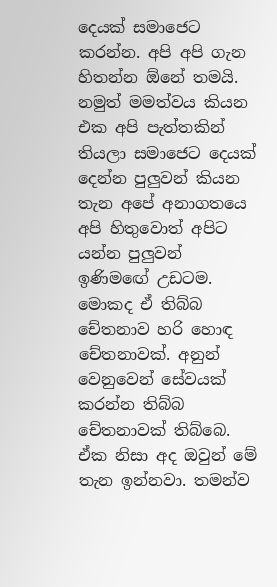දෙයක් සමාජෙට කරන්න. අපි අපි ගැන හිතන්න ඕනේ තමයි. නමුත් මමත්වය කියන එක අපි පැත්තකින් තියලා සමාජෙට දෙයක් දෙන්න පුලුවන් කියන තැන අපේ අනාගතයෙ අපි හිතුවොත් අපිට යන්න පුලුවන් ඉණිමඟේ උඩටම. මොකද ඒ තිබ්බ චේතනාව හරි හොඳ චේතනාවක්. අනුන් වෙනුවෙන් සේවයක් කරන්න තිබ්බ චේතනාවක් තිබ්බෙ. ඒක නිසා අද ඔවුන් මේ තැන ඉන්නවා. තමන්ව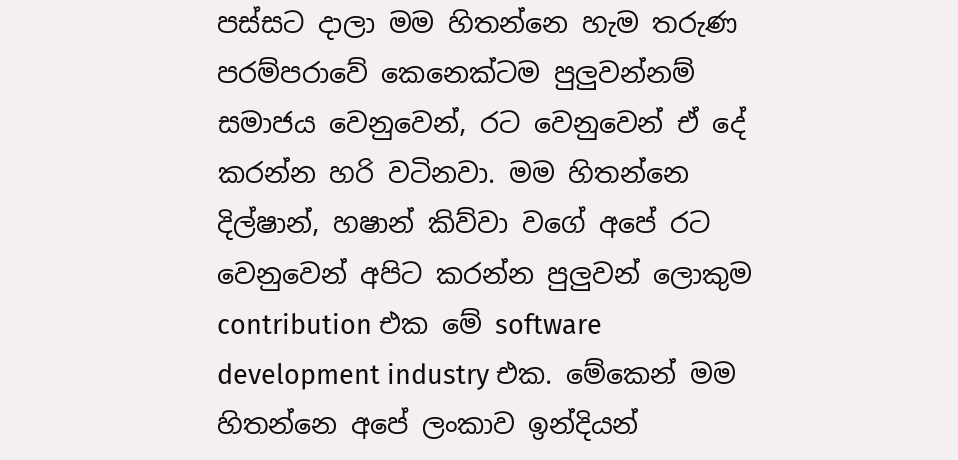පස්සට දාලා මම හිතන්නෙ හැම තරුණ පරම්පරාවේ කෙනෙක්ටම පුලුවන්නම් සමාජය වෙනුවෙන්, රට වෙනුවෙන් ඒ දේ කරන්න හරි වටිනවා. මම හිතන්නෙ දිල්ෂාන්, හෂාන් කිව්වා වගේ අපේ රට වෙනුවෙන් අපිට කරන්න පුලුවන් ලොකුම contribution එක මේ software development industry එක. මේකෙන් මම හිතන්නෙ අපේ ලංකාව ඉන්දියන්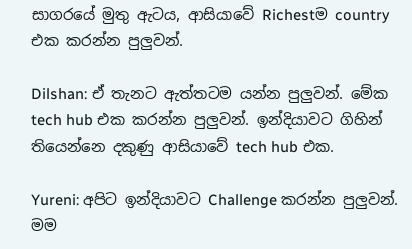සාගරයේ මුතු ඇටය, ආසියාවේ Richestම country එක කරන්න පුලුවන්.

Dilshan: ඒ තැනට ඇත්තටම යන්න පුලුවන්. මේක tech hub එක කරන්න පුලුවන්. ඉන්දියාවට ගිහින් තියෙන්නෙ දකුණු ආසියාවේ tech hub එක.

Yureni: අපිට ඉන්දියාවට Challenge කරන්න පුලුවන්. මම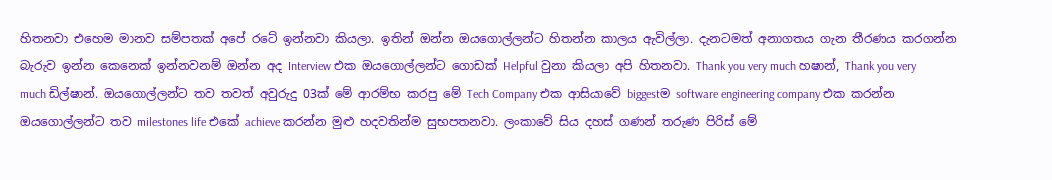හිතනවා එහෙම මානව සම්පතක් අපේ රටේ ඉන්නවා කියලා. ඉතින් ඔන්න ඔයගොල්ලන්ට හිතන්න කාලය ඇවිල්ලා. දැනටමත් අනාගතය ගැන තීරණය කරගන්න බැරුව ඉන්න කෙනෙක් ඉන්නවනම් ඔන්න අද Interview එක ඔයගොල්ලන්ට ගොඩක් Helpful වුනා කියලා අපි හිතනවා. Thank you very much හෂාන්, Thank you very much ඩිල්ෂාන්. ඔයගොල්ලන්ට තව තවත් අවුරුදු 03ක් මේ ආරම්භ කරපු මේ Tech Company එක ආසියාවේ biggestම software engineering company එක කරන්න ඔයගොල්ලන්ට තව milestones life එකේ achieve කරන්න මුළු හදවතින්ම සුභපතනවා. ලංකාවේ සිය දහස් ගණන් තරුණ පිරිස් මේ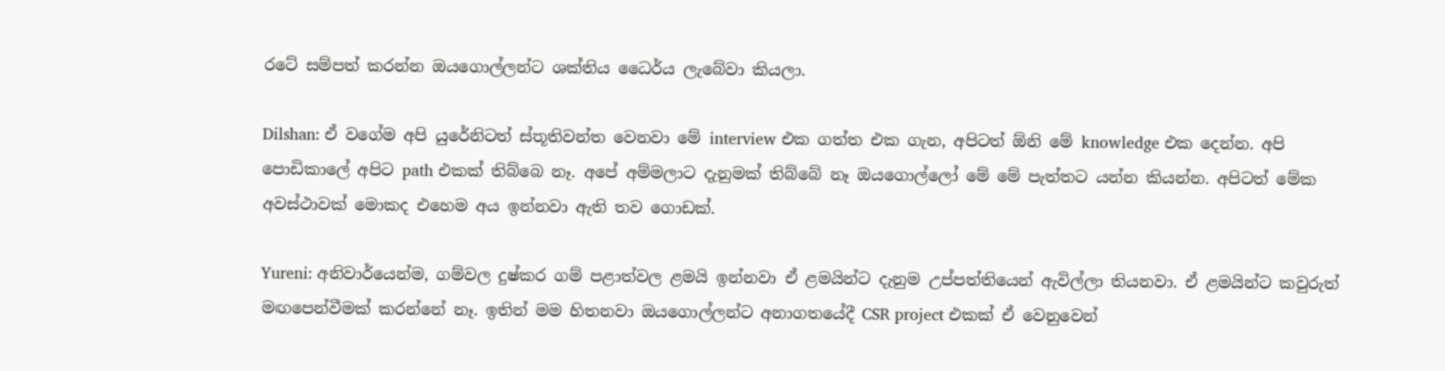රටේ සම්පත් කරන්න ඔයගොල්ලන්ට ශක්තිය ධෛර්ය ලැබේවා කියලා.

Dilshan: ඒ වගේම අපි යුරේනිටත් ස්තූතිවන්ත වෙනවා මේ interview එක ගත්ත එක ගැන, අපිටත් ඕනි මේ knowledge එක දෙන්න. අපි පොඩිකාලේ අපිට path එකක් තිබ්බෙ නෑ. අපේ අම්මලාට දැනුමක් තිබ්බේ නෑ ඔයගොල්ලෝ මේ මේ පැත්තට යන්න කියන්න. අපිටත් මේක අවස්ථාවක් මොකද එහෙම අය ඉන්නවා ඇති තව ගොඩක්.

Yureni: අනිවාර්යෙන්ම, ගම්වල දුෂ්කර ගම් පළාත්වල ළමයි ඉන්නවා ඒ ළමයින්ට දැනුම උප්පත්තියෙන් ඇවිල්ලා තියනවා. ඒ ළමයින්ට කවුරුත් මඟපෙන්වීමක් කරන්නේ නෑ. ඉතින් මම හිතනවා ඔයගොල්ලන්ට අනාගතයේදී CSR project එකක් ඒ වෙනුවෙන්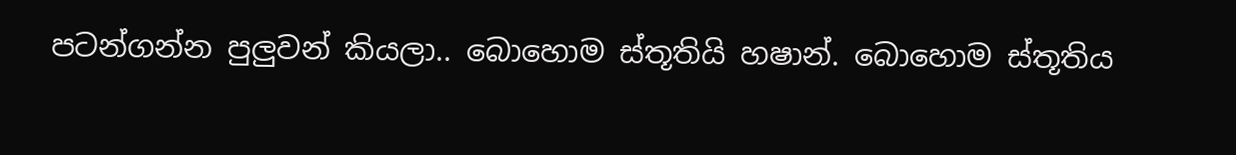පටන්ගන්න පුලුවන් කියලා.. බොහොම ස්තූතියි හෂාන්. බොහොම ස්තූතිය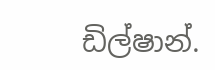ඩිල්ෂාන්.